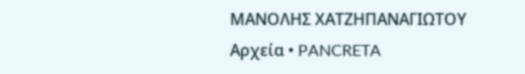ΜΑΝΟΛΗΣ ΧΑΤΖΗΠΑΝΑΓΙΩΤΟΥ Αρχεία • PANCRETA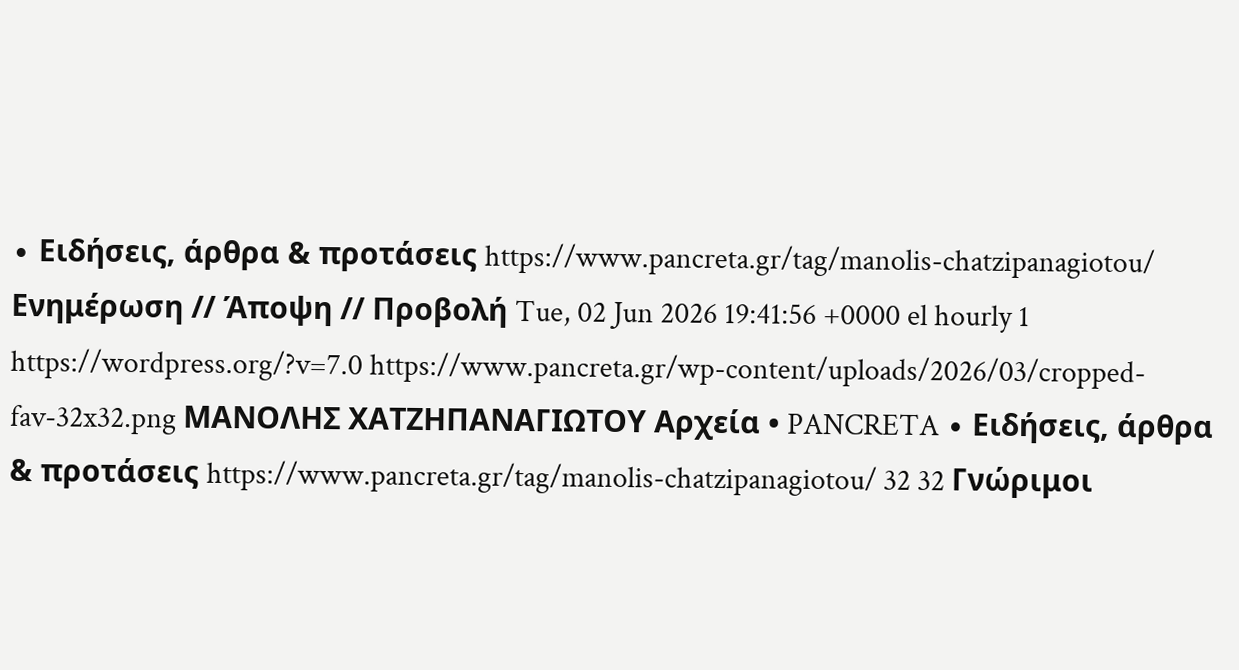∙ Ειδήσεις, άρθρα & προτάσεις https://www.pancreta.gr/tag/manolis-chatzipanagiotou/ Ενημέρωση // Άποψη // Προβολή Tue, 02 Jun 2026 19:41:56 +0000 el hourly 1 https://wordpress.org/?v=7.0 https://www.pancreta.gr/wp-content/uploads/2026/03/cropped-fav-32x32.png ΜΑΝΟΛΗΣ ΧΑΤΖΗΠΑΝΑΓΙΩΤΟΥ Αρχεία • PANCRETA ∙ Ειδήσεις, άρθρα & προτάσεις https://www.pancreta.gr/tag/manolis-chatzipanagiotou/ 32 32 Γνώριμοι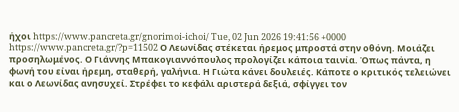ήχοι https://www.pancreta.gr/gnorimoi-ichoi/ Tue, 02 Jun 2026 19:41:56 +0000 https://www.pancreta.gr/?p=11502 Ο Λεωνίδας στέκεται ήρεμος μπροστά στην οθόνη. Μοιάζει προσηλωμένος. Ο Γιάννης Μπακογιαννόπουλος προλογίζει κάποια ταινία. Όπως πάντα, η φωνή του είναι ήρεμη, σταθερή, γαλήνια. Η Γιώτα κάνει δουλειές. Κάποτε ο κριτικός τελειώνει και ο Λεωνίδας ανησυχεί. Στρέφει το κεφάλι αριστερά δεξιά, σφίγγει τον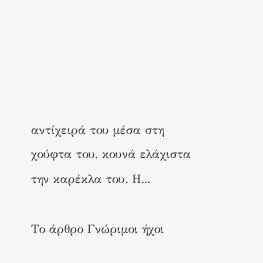αντίχειρά του μέσα στη χούφτα του, κουνά ελάχιστα την καρέκλα του. Η...

Το άρθρο Γνώριμοι ήχοι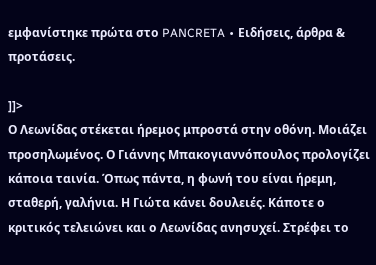εμφανίστηκε πρώτα στο PANCRETA ∙ Ειδήσεις, άρθρα & προτάσεις.

]]>
Ο Λεωνίδας στέκεται ήρεμος μπροστά στην οθόνη. Μοιάζει προσηλωμένος. Ο Γιάννης Μπακογιαννόπουλος προλογίζει κάποια ταινία. Όπως πάντα, η φωνή του είναι ήρεμη, σταθερή, γαλήνια. Η Γιώτα κάνει δουλειές. Κάποτε ο κριτικός τελειώνει και ο Λεωνίδας ανησυχεί. Στρέφει το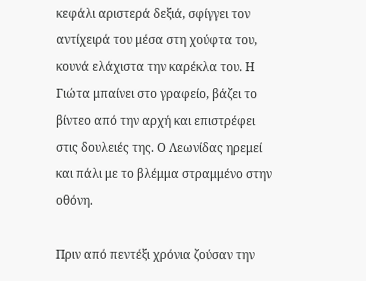κεφάλι αριστερά δεξιά, σφίγγει τον αντίχειρά του μέσα στη χούφτα του, κουνά ελάχιστα την καρέκλα του. Η Γιώτα μπαίνει στο γραφείο, βάζει το βίντεο από την αρχή και επιστρέφει στις δουλειές της. Ο Λεωνίδας ηρεμεί και πάλι με το βλέμμα στραμμένο στην οθόνη.

Πριν από πεντέξι χρόνια ζούσαν την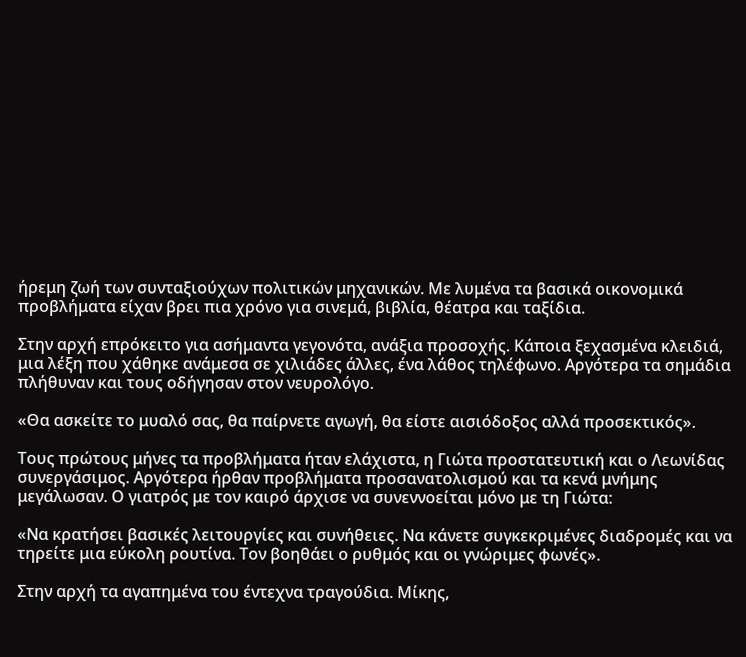ήρεμη ζωή των συνταξιούχων πολιτικών μηχανικών. Με λυμένα τα βασικά οικονομικά προβλήματα είχαν βρει πια χρόνο για σινεμά, βιβλία, θέατρα και ταξίδια.

Στην αρχή επρόκειτο για ασήμαντα γεγονότα, ανάξια προσοχής. Κάποια ξεχασμένα κλειδιά, μια λέξη που χάθηκε ανάμεσα σε χιλιάδες άλλες, ένα λάθος τηλέφωνο. Αργότερα τα σημάδια πλήθυναν και τους οδήγησαν στον νευρολόγο.

«Θα ασκείτε το μυαλό σας, θα παίρνετε αγωγή, θα είστε αισιόδοξος αλλά προσεκτικός».

Τους πρώτους μήνες τα προβλήματα ήταν ελάχιστα, η Γιώτα προστατευτική και ο Λεωνίδας συνεργάσιμος. Αργότερα ήρθαν προβλήματα προσανατολισμού και τα κενά μνήμης μεγάλωσαν. Ο γιατρός με τον καιρό άρχισε να συνεννοείται μόνο με τη Γιώτα:

«Να κρατήσει βασικές λειτουργίες και συνήθειες. Να κάνετε συγκεκριμένες διαδρομές και να τηρείτε μια εύκολη ρουτίνα. Τον βοηθάει ο ρυθμός και οι γνώριμες φωνές».

Στην αρχή τα αγαπημένα του έντεχνα τραγούδια. Μίκης,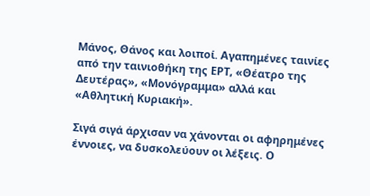Μάνος, Θάνος και λοιποί. Αγαπημένες ταινίες από την ταινιοθήκη της ΕΡΤ, «Θέατρο της Δευτέρας», «Μονόγραμμα» αλλά και «Αθλητική Κυριακή».

Σιγά σιγά άρχισαν να χάνονται οι αφηρημένες έννοιες, να δυσκολεύουν οι λέξεις. Ο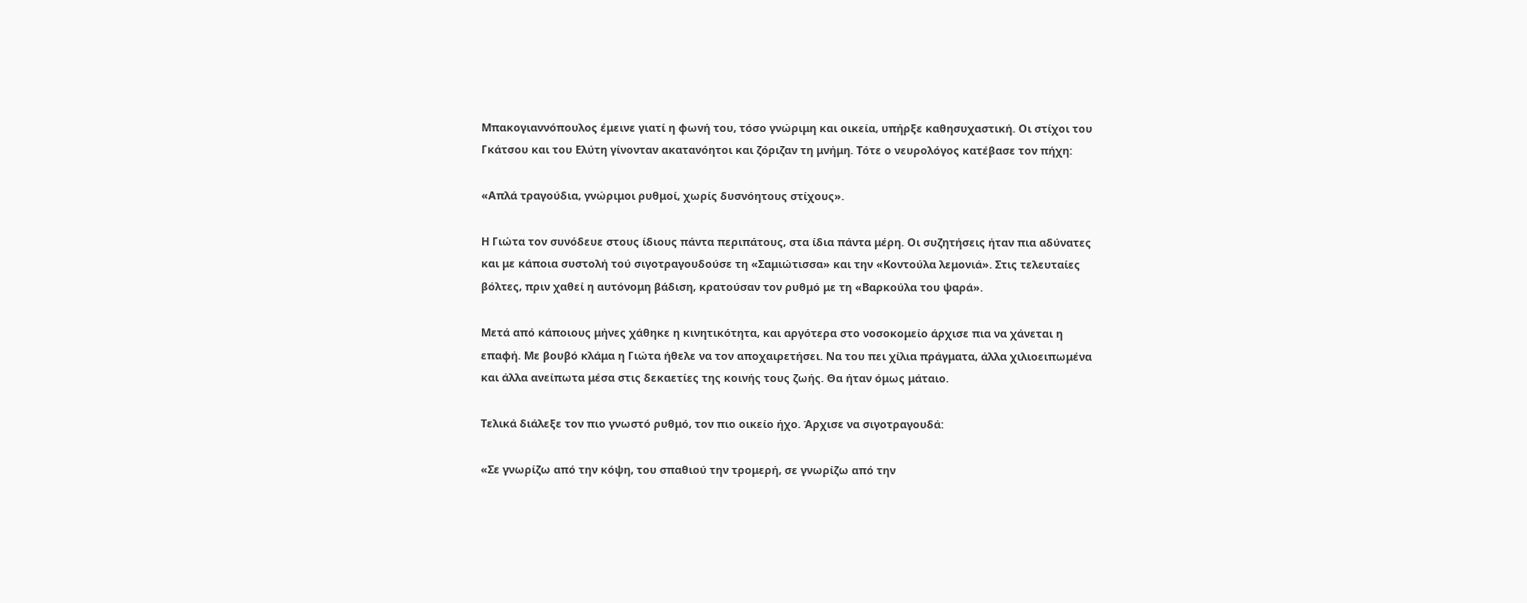Μπακογιαννόπουλος έμεινε γιατί η φωνή του, τόσο γνώριμη και οικεία, υπήρξε καθησυχαστική. Οι στίχοι του Γκάτσου και του Ελύτη γίνονταν ακατανόητοι και ζόριζαν τη μνήμη. Τότε ο νευρολόγος κατέβασε τον πήχη:

«Απλά τραγούδια, γνώριμοι ρυθμοί, χωρίς δυσνόητους στίχους».

Η Γιώτα τον συνόδευε στους ίδιους πάντα περιπάτους, στα ίδια πάντα μέρη. Οι συζητήσεις ήταν πια αδύνατες και με κάποια συστολή τού σιγοτραγουδούσε τη «Σαμιώτισσα» και την «Κοντούλα λεμονιά». Στις τελευταίες βόλτες, πριν χαθεί η αυτόνομη βάδιση, κρατούσαν τον ρυθμό με τη «Βαρκούλα του ψαρά».

Μετά από κάποιους μήνες χάθηκε η κινητικότητα, και αργότερα στο νοσοκομείο άρχισε πια να χάνεται η επαφή. Με βουβό κλάμα η Γιώτα ήθελε να τον αποχαιρετήσει. Να του πει χίλια πράγματα, άλλα χιλιοειπωμένα και άλλα ανείπωτα μέσα στις δεκαετίες της κοινής τους ζωής. Θα ήταν όμως μάταιο.

Τελικά διάλεξε τον πιο γνωστό ρυθμό, τον πιο οικείο ήχο. Άρχισε να σιγοτραγουδά:

«Σε γνωρίζω από την κόψη, του σπαθιού την τρομερή, σε γνωρίζω από την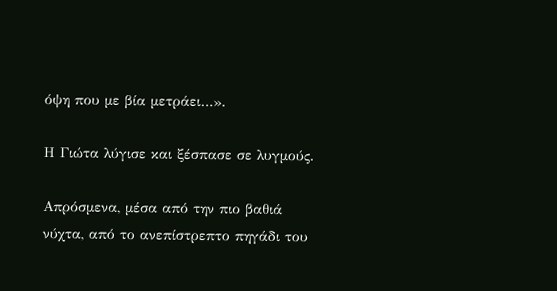όψη που με βία μετράει…».

Η Γιώτα λύγισε και ξέσπασε σε λυγμούς.

Απρόσμενα, μέσα από την πιο βαθιά νύχτα, από το ανεπίστρεπτο πηγάδι του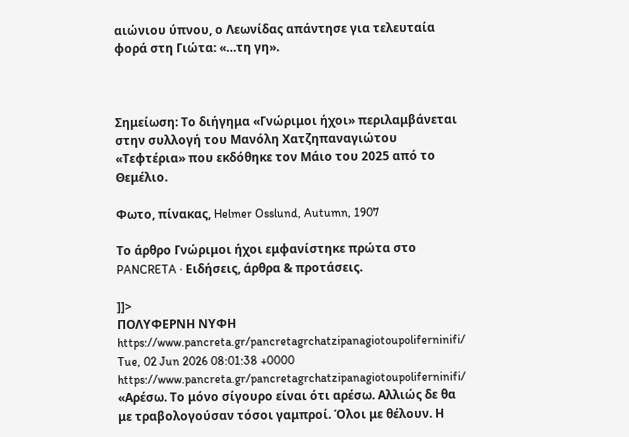αιώνιου ύπνου, ο Λεωνίδας απάντησε για τελευταία φορά στη Γιώτα: «…τη γη».



Σημείωση: Το διήγημα «Γνώριμοι ήχοι» περιλαμβάνεται στην συλλογή του Μανόλη Χατζηπαναγιώτου «Τεφτέρια» που εκδόθηκε τον Μάιο του 2025 από το Θεμέλιο.

Φωτο, πίνακας, Helmer Osslund, Autumn, 1907

Το άρθρο Γνώριμοι ήχοι εμφανίστηκε πρώτα στο PANCRETA ∙ Ειδήσεις, άρθρα & προτάσεις.

]]>
ΠΟΛΥΦΕΡΝΗ ΝΥΦΗ https://www.pancreta.gr/pancretagrchatzipanagiotoupoliferninifi/ Tue, 02 Jun 2026 08:01:38 +0000 https://www.pancreta.gr/pancretagrchatzipanagiotoupoliferninifi/ «Αρέσω. Το μόνο σίγουρο είναι ότι αρέσω. Αλλιώς δε θα με τραβολογούσαν τόσοι γαμπροί. Όλοι με θέλουν. Η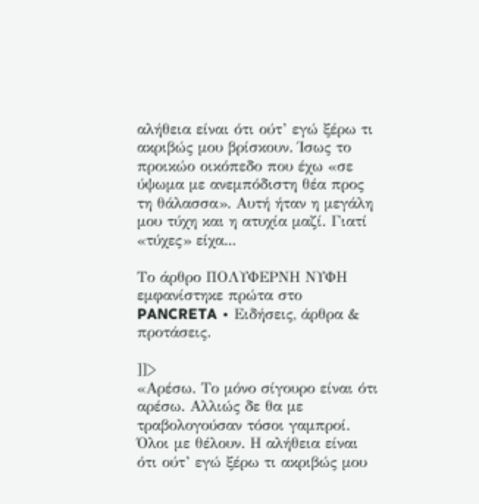αλήθεια είναι ότι ούτ’ εγώ ξέρω τι ακριβώς μου βρίσκουν. Ίσως το προικώο οικόπεδο που έχω «σε ύψωμα με ανεμπόδιστη θέα προς τη θάλασσα». Αυτή ήταν η μεγάλη μου τύχη και η ατυχία μαζί. Γιατί «τύχες» είχα...

Το άρθρο ΠΟΛΥΦΕΡΝΗ ΝΥΦΗ εμφανίστηκε πρώτα στο PANCRETA ∙ Ειδήσεις, άρθρα & προτάσεις.

]]>
«Αρέσω. Το μόνο σίγουρο είναι ότι αρέσω. Αλλιώς δε θα με τραβολογούσαν τόσοι γαμπροί. Όλοι με θέλουν. Η αλήθεια είναι ότι ούτ’ εγώ ξέρω τι ακριβώς μου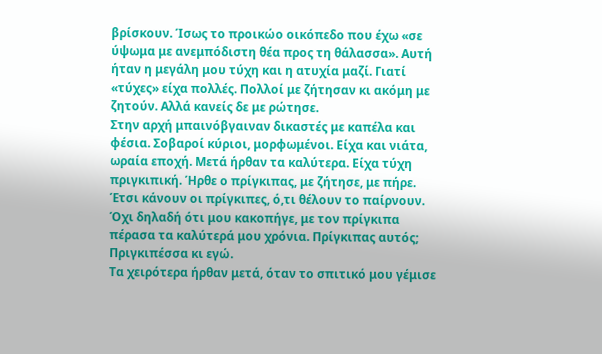βρίσκουν. Ίσως το προικώο οικόπεδο που έχω «σε ύψωμα με ανεμπόδιστη θέα προς τη θάλασσα». Αυτή ήταν η μεγάλη μου τύχη και η ατυχία μαζί. Γιατί «τύχες» είχα πολλές. Πολλοί με ζήτησαν κι ακόμη με ζητούν. Αλλά κανείς δε με ρώτησε.
Στην αρχή μπαινόβγαιναν δικαστές με καπέλα και φέσια. Σοβαροί κύριοι, μορφωμένοι. Είχα και νιάτα, ωραία εποχή. Μετά ήρθαν τα καλύτερα. Είχα τύχη πριγκιπική. Ήρθε ο πρίγκιπας, με ζήτησε, με πήρε. Έτσι κάνουν οι πρίγκιπες, ό,τι θέλουν το παίρνουν. Όχι δηλαδή ότι μου κακοπήγε, με τον πρίγκιπα πέρασα τα καλύτερά μου χρόνια. Πρίγκιπας αυτός; Πριγκιπέσσα κι εγώ.
Τα χειρότερα ήρθαν μετά, όταν το σπιτικό μου γέμισε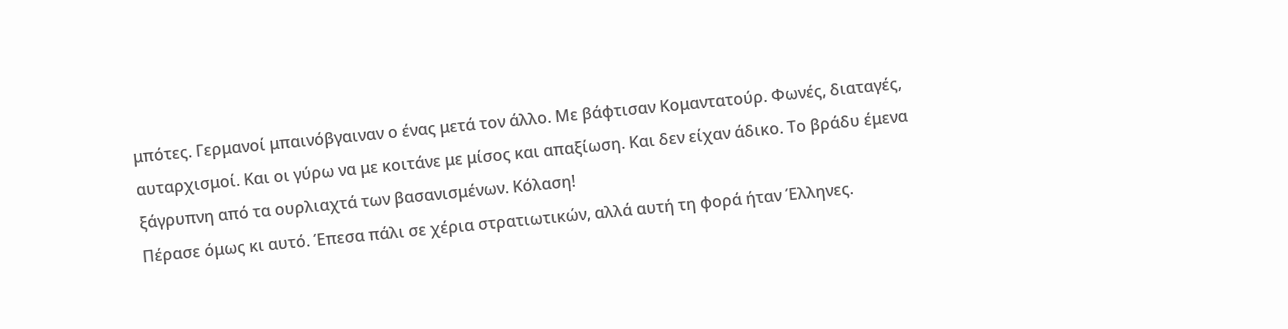μπότες. Γερμανοί μπαινόβγαιναν ο ένας μετά τον άλλο. Με βάφτισαν Κομαντατούρ. Φωνές, διαταγές, αυταρχισμοί. Και οι γύρω να με κοιτάνε με μίσος και απαξίωση. Και δεν είχαν άδικο. Το βράδυ έμενα ξάγρυπνη από τα ουρλιαχτά των βασανισμένων. Κόλαση!
Πέρασε όμως κι αυτό. Έπεσα πάλι σε χέρια στρατιωτικών, αλλά αυτή τη φορά ήταν Έλληνες.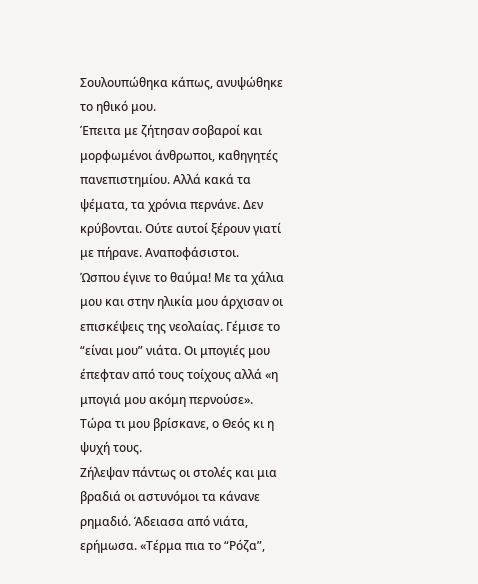Σουλουπώθηκα κάπως, ανυψώθηκε το ηθικό μου.
Έπειτα με ζήτησαν σοβαροί και μορφωμένοι άνθρωποι, καθηγητές πανεπιστημίου. Αλλά κακά τα ψέματα, τα χρόνια περνάνε. Δεν κρύβονται. Ούτε αυτοί ξέρουν γιατί με πήρανε. Αναποφάσιστοι.
Ώσπου έγινε το θαύμα! Με τα χάλια μου και στην ηλικία μου άρχισαν οι επισκέψεις της νεολαίας. Γέμισε το “είναι μου” νιάτα. Οι μπογιές μου έπεφταν από τους τοίχους αλλά «η μπογιά μου ακόμη περνούσε». Τώρα τι μου βρίσκανε, ο Θεός κι η ψυχή τους.
Ζήλεψαν πάντως οι στολές και μια βραδιά οι αστυνόμοι τα κάνανε ρημαδιό. Άδειασα από νιάτα, ερήμωσα. «Τέρμα πια το “Ρόζα”,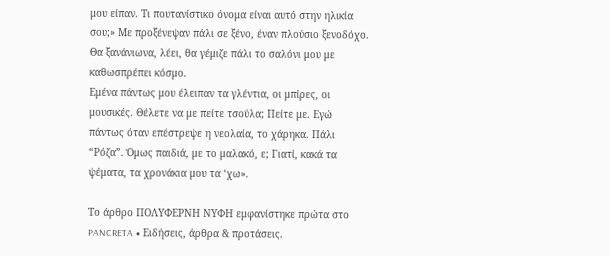μου είπαν. Τι πουτανίστικο όνομα είναι αυτό στην ηλικία σου;» Με προξένεψαν πάλι σε ξένο, έναν πλούσιο ξενοδόχο. Θα ξανάνιωνα, λέει, θα γέμιζε πάλι το σαλόνι μου με καθωσπρέπει κόσμο.
Εμένα πάντως μου έλειπαν τα γλέντια, οι μπίρες, οι μουσικές. Θέλετε να με πείτε τσούλα; Πείτε με. Εγώ πάντως όταν επέστρεψε η νεολαία, το χάρηκα. Πάλι “Ρόζα”. Όμως παιδιά, με το μαλακό, ε; Γιατί, κακά τα ψέματα, τα χρονάκια μου τα ‘χω».

Το άρθρο ΠΟΛΥΦΕΡΝΗ ΝΥΦΗ εμφανίστηκε πρώτα στο PANCRETA ∙ Ειδήσεις, άρθρα & προτάσεις.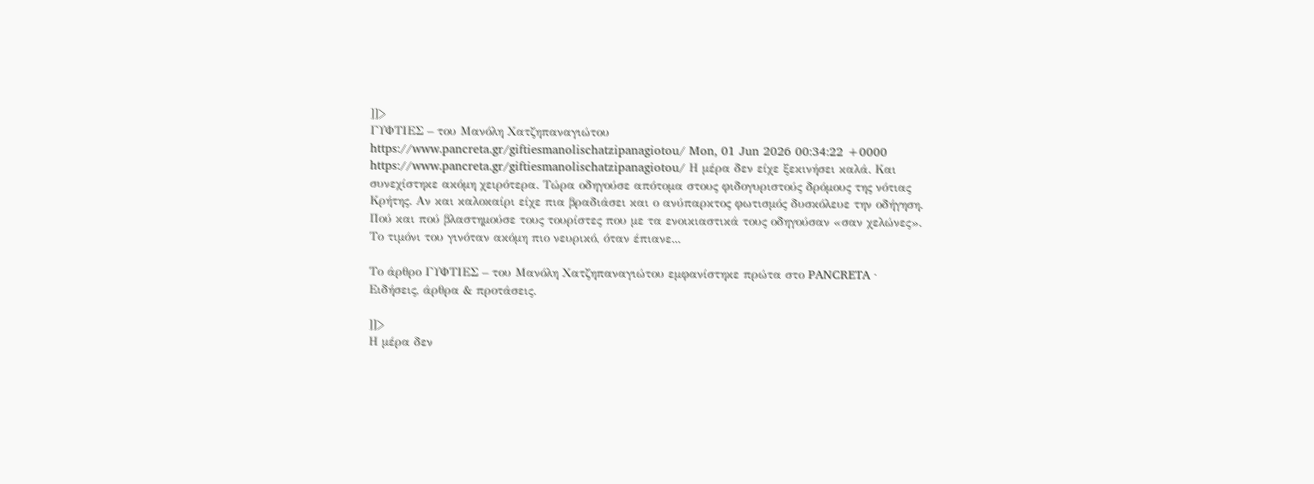]]>
ΓΥΦΤΙΕΣ – του Μανόλη Χατζηπαναγιώτου https://www.pancreta.gr/giftiesmanolischatzipanagiotou/ Mon, 01 Jun 2026 00:34:22 +0000 https://www.pancreta.gr/giftiesmanolischatzipanagiotou/ Η μέρα δεν είχε ξεκινήσει καλά. Και συνεχίστηκε ακόμη χειρότερα. Τώρα οδηγούσε απότομα στους φιδογυριστούς δρόμους της νότιας Κρήτης. Αν και καλοκαίρι είχε πια βραδιάσει και ο ανύπαρκτος φωτισμός δυσκόλευε την οδήγηση. Πού και πού βλαστημούσε τους τουρίστες που με τα ενοικιαστικά τους οδηγούσαν «σαν χελώνες». Το τιμόνι του γινόταν ακόμη πιο νευρικό, όταν έπιανε...

Το άρθρο ΓΥΦΤΙΕΣ – του Μανόλη Χατζηπαναγιώτου εμφανίστηκε πρώτα στο PANCRETA ∙ Ειδήσεις, άρθρα & προτάσεις.

]]>
Η μέρα δεν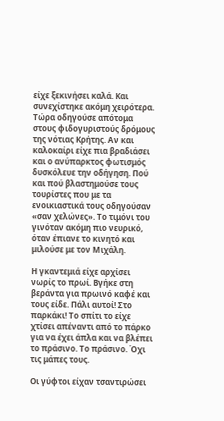είχε ξεκινήσει καλά. Και συνεχίστηκε ακόμη χειρότερα. Τώρα οδηγούσε απότομα στους φιδογυριστούς δρόμους της νότιας Κρήτης. Αν και καλοκαίρι είχε πια βραδιάσει και ο ανύπαρκτος φωτισμός δυσκόλευε την οδήγηση. Πού και πού βλαστημούσε τους τουρίστες που με τα ενοικιαστικά τους οδηγούσαν «σαν χελώνες». Το τιμόνι του γινόταν ακόμη πιο νευρικό, όταν έπιανε το κινητό και μιλούσε με τον Μιχάλη.

Η γκαντεμιά είχε αρχίσει νωρίς το πρωί. Βγήκε στη βεράντα για πρωινό καφέ και τους είδε. Πάλι αυτοί! Στο παρκάκι! Το σπίτι το είχε χτίσει απέναντι από το πάρκο για να έχει άπλα και να βλέπει το πράσινο. Το πράσινο. Όχι τις μάπες τους.

Οι γύφτοι είχαν τσαντιρώσει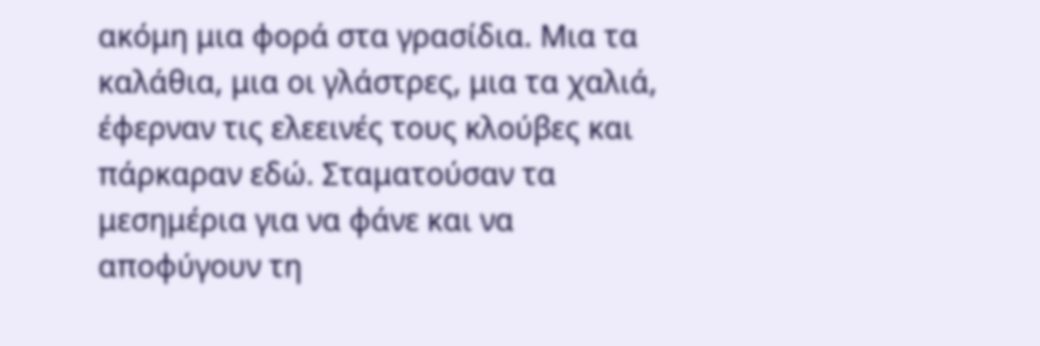ακόμη μια φορά στα γρασίδια. Μια τα καλάθια, μια οι γλάστρες, μια τα χαλιά, έφερναν τις ελεεινές τους κλούβες και πάρκαραν εδώ. Σταματούσαν τα μεσημέρια για να φάνε και να αποφύγουν τη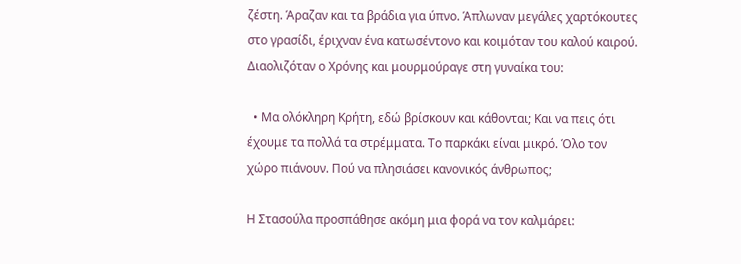ζέστη. Άραζαν και τα βράδια για ύπνο. Άπλωναν μεγάλες χαρτόκουτες στο γρασίδι, έριχναν ένα κατωσέντονο και κοιμόταν του καλού καιρού. Διαολιζόταν ο Χρόνης και μουρμούραγε στη γυναίκα του:

  • Μα ολόκληρη Κρήτη, εδώ βρίσκουν και κάθονται; Και να πεις ότι έχουμε τα πολλά τα στρέμματα. Το παρκάκι είναι μικρό. Όλο τον χώρο πιάνουν. Πού να πλησιάσει κανονικός άνθρωπος;

Η Στασούλα προσπάθησε ακόμη μια φορά να τον καλμάρει: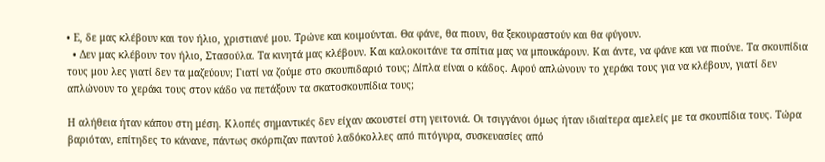• Ε, δε μας κλέβουν και τον ήλιο, χριστιανέ μου. Τρώνε και κοιμούνται. Θα φάνε, θα πιουν, θα ξεκουραστούν και θα φύγουν.
  • Δεν μας κλέβουν τον ήλιο, Στασούλα. Τα κινητά μας κλέβουν. Και καλοκοιτάνε τα σπίτια μας να μπουκάρουν. Και άντε, να φάνε και να πιούνε. Τα σκουπίδια τους μου λες γιατί δεν τα μαζεύουν; Γιατί να ζούμε στο σκουπιδαριό τους; Δίπλα είναι ο κάδος. Αφού απλώνουν το χεράκι τους για να κλέβουν, γιατί δεν απλώνουν το χεράκι τους στον κάδο να πετάξουν τα σκατοσκουπίδια τους;

Η αλήθεια ήταν κάπου στη μέση. Κλοπές σημαντικές δεν είχαν ακουστεί στη γειτονιά. Οι τσιγγάνοι όμως ήταν ιδιαίτερα αμελείς με τα σκουπίδια τους. Τώρα βαριόταν, επίτηδες το κάνανε, πάντως σκόρπιζαν παντού λαδόκολλες από πιτόγυρα, συσκευασίες από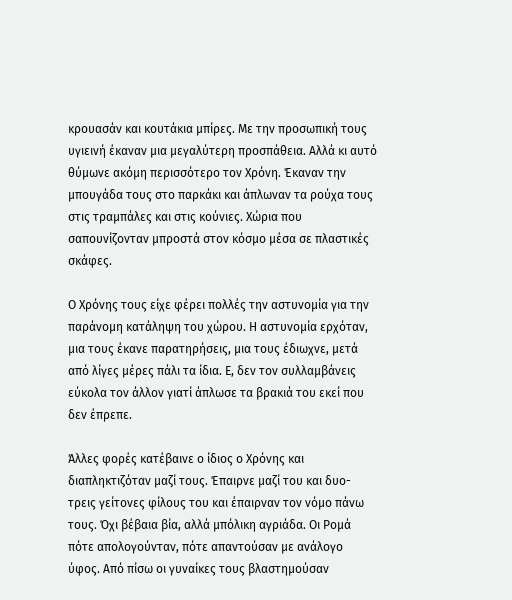κρουασάν και κουτάκια μπίρες. Με την προσωπική τους υγιεινή έκαναν μια μεγαλύτερη προσπάθεια. Αλλά κι αυτό θύμωνε ακόμη περισσότερο τον Χρόνη. Έκαναν την μπουγάδα τους στο παρκάκι και άπλωναν τα ρούχα τους στις τραμπάλες και στις κούνιες. Χώρια που σαπουνίζονταν μπροστά στον κόσμο μέσα σε πλαστικές σκάφες.

Ο Χρόνης τους είχε φέρει πολλές την αστυνομία για την παράνομη κατάληψη του χώρου. Η αστυνομία ερχόταν, μια τους έκανε παρατηρήσεις, μια τους έδιωχνε, μετά από λίγες μέρες πάλι τα ίδια. Ε, δεν τον συλλαμβάνεις εύκολα τον άλλον γιατί άπλωσε τα βρακιά του εκεί που δεν έπρεπε.

Άλλες φορές κατέβαινε ο ίδιος ο Χρόνης και διαπληκτιζόταν μαζί τους. Έπαιρνε μαζί του και δυο-τρεις γείτονες φίλους του και έπαιρναν τον νόμο πάνω τους. Όχι βέβαια βία, αλλά μπόλικη αγριάδα. Οι Ρομά πότε απολογούνταν, πότε απαντούσαν με ανάλογο ύφος. Από πίσω οι γυναίκες τους βλαστημούσαν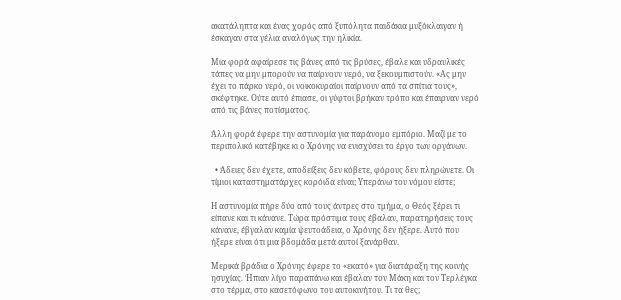ακατάληπτα και ένας χορός από ξυπόλητα παιδάκια μυξόκλαιγαν ή έσκαγαν στα γέλια αναλόγως την ηλικία.

Μια φορά αφαίρεσε τις βάνες από τις βρύσες, έβαλε και υδραυλικές τάπες να μην μπορούν να παίρνουν νερό, να ξεκουμπιστούν. «Ας μην έχει το πάρκο νερό, οι νοικοκυραίοι παίρνουν από τα σπίτια τους», σκέφτηκε. Ούτε αυτό έπιασε, οι γύφτοι βρήκαν τρόπο και έπαιρναν νερό από τις βάνες ποτίσματος.

Άλλη φορά έφερε την αστυνομία για παράνομο εμπόριο. Μαζί με το περιπολικό κατέβηκε κι ο Χρόνης να ενισχύσει το έργο των οργάνων.

  • Άδειες δεν έχετε, αποδείξεις δεν κόβετε, φόρους δεν πληρώνετε. Οι τίμιοι καταστηματάρχες κορόιδα είναι; Υπεράνω του νόμου είστε;

Η αστυνομία πήρε δύο από τους άντρες στο τμήμα, ο Θεός ξέρει τι είπανε και τι κάνανε. Τώρα πρόστιμα τους έβαλαν, παρατηρήσεις τους κάνανε, έβγαλαν καμία ψευτοάδεια, ο Χρόνης δεν ήξερε. Αυτό που ήξερε είναι ότι μια βδομάδα μετά αυτοί ξανάρθαν.

Μερικά βράδια ο Χρόνης έφερε το «εκατό» για διατάραξη της κοινής ησυχίας. Ήπιαν λίγο παραπάνω και έβαλαν τον Μάκη και τον Τερλέγκα στο τέρμα, στο κασετόφωνο του αυτοκινήτου. Τι τα θες;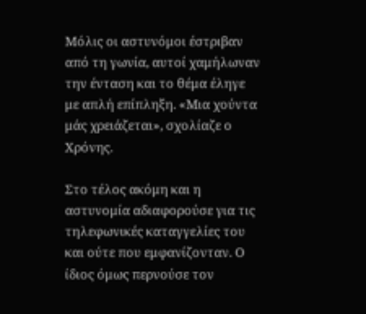Μόλις οι αστυνόμοι έστριβαν από τη γωνία, αυτοί χαμήλωναν την ένταση και το θέμα έληγε με απλή επίπληξη. «Μια χούντα μάς χρειάζεται», σχολίαζε ο Χρόνης.

Στο τέλος ακόμη και η αστυνομία αδιαφορούσε για τις τηλεφωνικές καταγγελίες του και ούτε που εμφανίζονταν. Ο ίδιος όμως περνούσε τον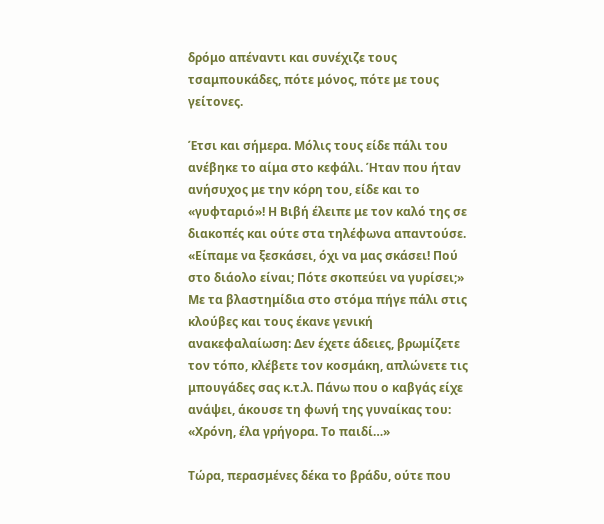δρόμο απέναντι και συνέχιζε τους τσαμπουκάδες, πότε μόνος, πότε με τους γείτονες.

Έτσι και σήμερα. Μόλις τους είδε πάλι του ανέβηκε το αίμα στο κεφάλι. Ήταν που ήταν ανήσυχος με την κόρη του, είδε και το «γυφταριό»! Η Βιβή έλειπε με τον καλό της σε διακοπές και ούτε στα τηλέφωνα απαντούσε. «Είπαμε να ξεσκάσει, όχι να μας σκάσει! Πού στο διάολο είναι; Πότε σκοπεύει να γυρίσει;» Με τα βλαστημίδια στο στόμα πήγε πάλι στις κλούβες και τους έκανε γενική ανακεφαλαίωση: Δεν έχετε άδειες, βρωμίζετε τον τόπο, κλέβετε τον κοσμάκη, απλώνετε τις μπουγάδες σας κ.τ.λ. Πάνω που ο καβγάς είχε ανάψει, άκουσε τη φωνή της γυναίκας του: «Χρόνη, έλα γρήγορα. Το παιδί…»

Τώρα, περασμένες δέκα το βράδυ, ούτε που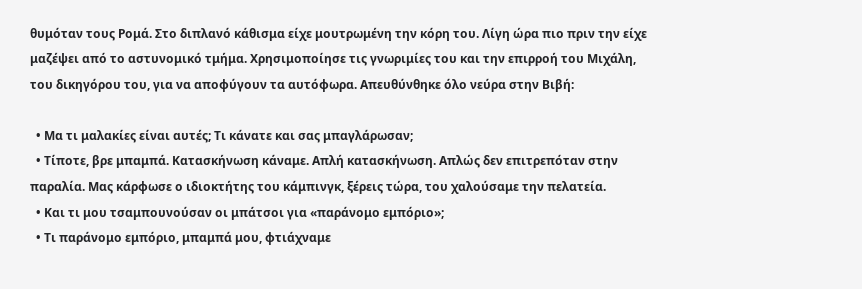θυμόταν τους Ρομά. Στο διπλανό κάθισμα είχε μουτρωμένη την κόρη του. Λίγη ώρα πιο πριν την είχε μαζέψει από το αστυνομικό τμήμα. Χρησιμοποίησε τις γνωριμίες του και την επιρροή του Μιχάλη, του δικηγόρου του, για να αποφύγουν τα αυτόφωρα. Απευθύνθηκε όλο νεύρα στην Βιβή:

  • Μα τι μαλακίες είναι αυτές; Τι κάνατε και σας μπαγλάρωσαν;
  • Τίποτε, βρε μπαμπά. Κατασκήνωση κάναμε. Απλή κατασκήνωση. Απλώς δεν επιτρεπόταν στην παραλία. Μας κάρφωσε ο ιδιοκτήτης του κάμπινγκ, ξέρεις τώρα, του χαλούσαμε την πελατεία.
  • Και τι μου τσαμπουνούσαν οι μπάτσοι για «παράνομο εμπόριο»;
  • Τι παράνομο εμπόριο, μπαμπά μου, φτιάχναμε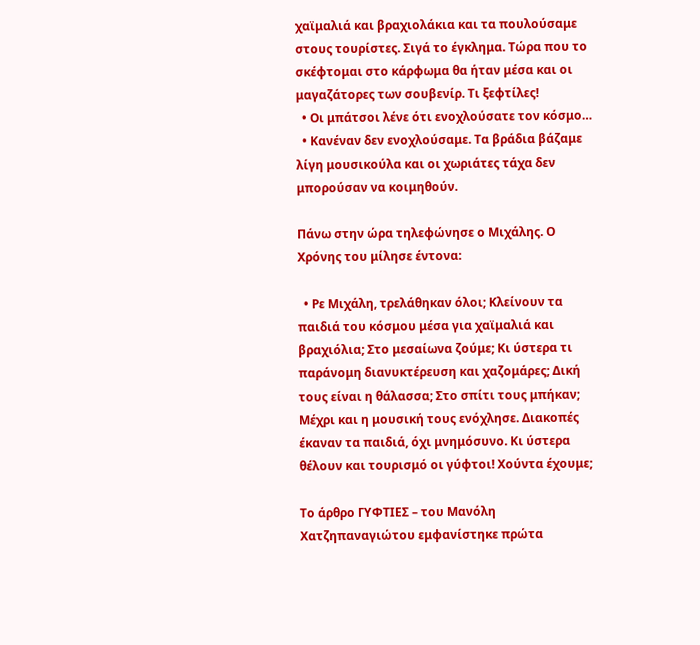χαϊμαλιά και βραχιολάκια και τα πουλούσαμε στους τουρίστες. Σιγά το έγκλημα. Τώρα που το σκέφτομαι στο κάρφωμα θα ήταν μέσα και οι μαγαζάτορες των σουβενίρ. Τι ξεφτίλες!
  • Οι μπάτσοι λένε ότι ενοχλούσατε τον κόσμο…
  • Κανέναν δεν ενοχλούσαμε. Τα βράδια βάζαμε λίγη μουσικούλα και οι χωριάτες τάχα δεν μπορούσαν να κοιμηθούν.

Πάνω στην ώρα τηλεφώνησε ο Μιχάλης. Ο Χρόνης του μίλησε έντονα:

  • Ρε Μιχάλη, τρελάθηκαν όλοι; Κλείνουν τα παιδιά του κόσμου μέσα για χαϊμαλιά και βραχιόλια; Στο μεσαίωνα ζούμε; Κι ύστερα τι παράνομη διανυκτέρευση και χαζομάρες; Δική τους είναι η θάλασσα; Στο σπίτι τους μπήκαν; Μέχρι και η μουσική τους ενόχλησε. Διακοπές έκαναν τα παιδιά, όχι μνημόσυνο. Κι ύστερα θέλουν και τουρισμό οι γύφτοι! Χούντα έχουμε;

Το άρθρο ΓΥΦΤΙΕΣ – του Μανόλη Χατζηπαναγιώτου εμφανίστηκε πρώτα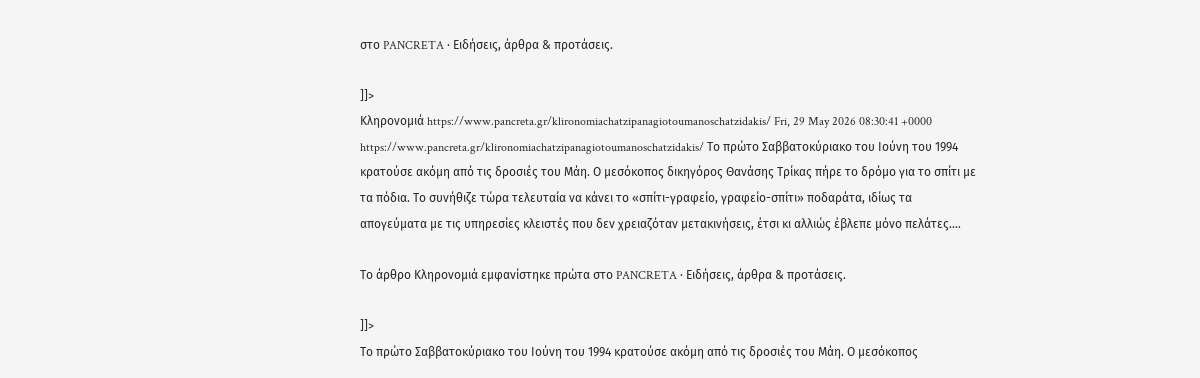στο PANCRETA ∙ Ειδήσεις, άρθρα & προτάσεις.

]]>
Κληρονομιά https://www.pancreta.gr/klironomiachatzipanagiotoumanoschatzidakis/ Fri, 29 May 2026 08:30:41 +0000 https://www.pancreta.gr/klironomiachatzipanagiotoumanoschatzidakis/ Το πρώτο Σαββατοκύριακο του Ιούνη του 1994 κρατούσε ακόμη από τις δροσιές του Μάη. Ο μεσόκοπος δικηγόρος Θανάσης Τρίκας πήρε το δρόμο για το σπίτι με τα πόδια. Το συνήθιζε τώρα τελευταία να κάνει το «σπίτι-γραφείο, γραφείο-σπίτι» ποδαράτα, ιδίως τα απογεύματα με τις υπηρεσίες κλειστές που δεν χρειαζόταν μετακινήσεις, έτσι κι αλλιώς έβλεπε μόνο πελάτες....

Το άρθρο Κληρονομιά εμφανίστηκε πρώτα στο PANCRETA ∙ Ειδήσεις, άρθρα & προτάσεις.

]]>
Το πρώτο Σαββατοκύριακο του Ιούνη του 1994 κρατούσε ακόμη από τις δροσιές του Μάη. Ο μεσόκοπος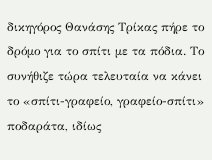δικηγόρος Θανάσης Τρίκας πήρε το δρόμο για το σπίτι με τα πόδια. Το συνήθιζε τώρα τελευταία να κάνει το «σπίτι-γραφείο, γραφείο-σπίτι» ποδαράτα, ιδίως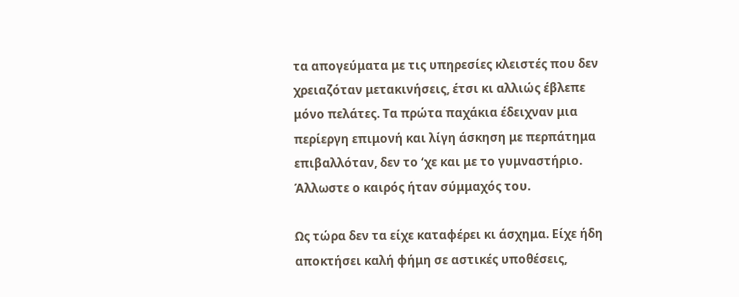τα απογεύματα με τις υπηρεσίες κλειστές που δεν χρειαζόταν μετακινήσεις, έτσι κι αλλιώς έβλεπε μόνο πελάτες. Τα πρώτα παχάκια έδειχναν μια περίεργη επιμονή και λίγη άσκηση με περπάτημα επιβαλλόταν, δεν το ‘χε και με το γυμναστήριο. Άλλωστε ο καιρός ήταν σύμμαχός του.

Ως τώρα δεν τα είχε καταφέρει κι άσχημα. Είχε ήδη αποκτήσει καλή φήμη σε αστικές υποθέσεις,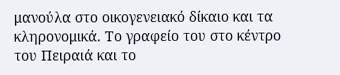μανούλα στο οικογενειακό δίκαιο και τα κληρονομικά. Το γραφείο του στο κέντρο του Πειραιά και το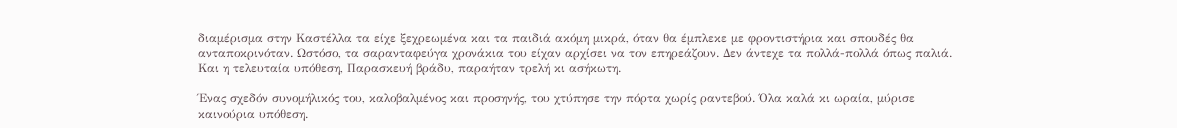διαμέρισμα στην Καστέλλα τα είχε ξεχρεωμένα και τα παιδιά ακόμη μικρά, όταν θα έμπλεκε με φροντιστήρια και σπουδές θα ανταποκρινόταν. Ωστόσο, τα σαρανταφεύγα χρονάκια του είχαν αρχίσει να τον επηρεάζουν. Δεν άντεχε τα πολλά-πολλά όπως παλιά. Και η τελευταία υπόθεση, Παρασκευή βράδυ, παραήταν τρελή κι ασήκωτη.

Ένας σχεδόν συνομήλικός του, καλοβαλμένος και προσηνής, του χτύπησε την πόρτα χωρίς ραντεβού. Όλα καλά κι ωραία, μύρισε καινούρια υπόθεση.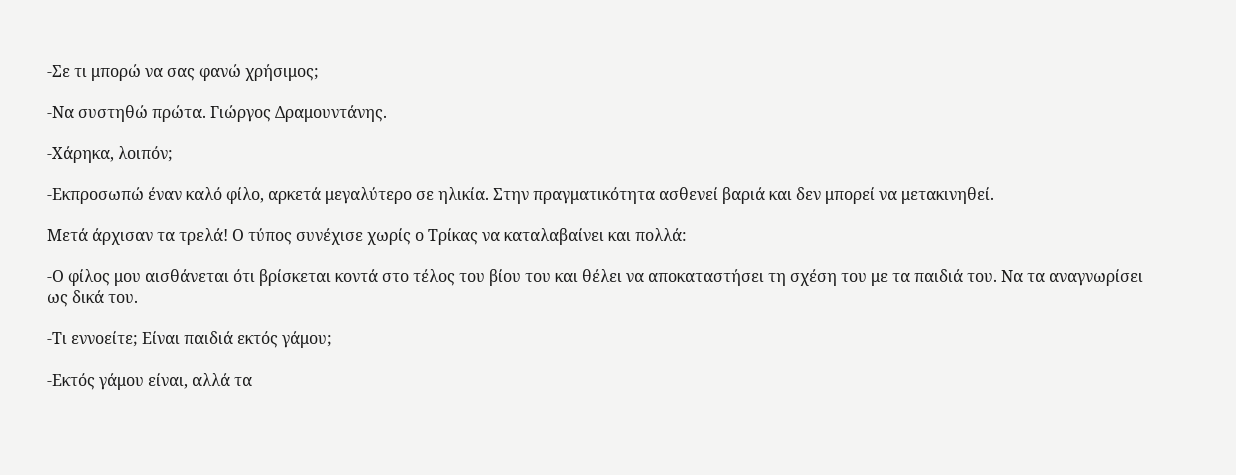-Σε τι μπορώ να σας φανώ χρήσιμος;

-Να συστηθώ πρώτα. Γιώργος Δραμουντάνης.

-Χάρηκα, λοιπόν;

-Εκπροσωπώ έναν καλό φίλο, αρκετά μεγαλύτερο σε ηλικία. Στην πραγματικότητα ασθενεί βαριά και δεν μπορεί να μετακινηθεί.

Μετά άρχισαν τα τρελά! Ο τύπος συνέχισε χωρίς ο Τρίκας να καταλαβαίνει και πολλά:

-Ο φίλος μου αισθάνεται ότι βρίσκεται κοντά στο τέλος του βίου του και θέλει να αποκαταστήσει τη σχέση του με τα παιδιά του. Να τα αναγνωρίσει ως δικά του.

-Τι εννοείτε; Είναι παιδιά εκτός γάμου;

-Εκτός γάμου είναι, αλλά τα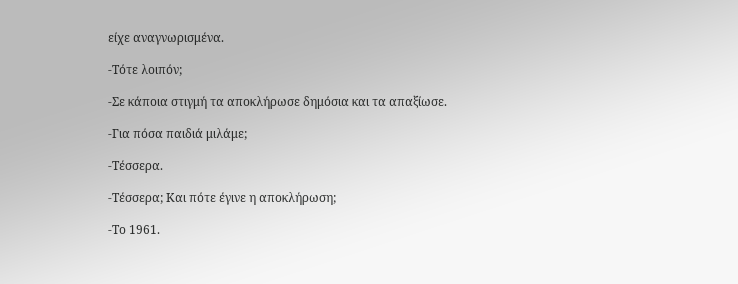είχε αναγνωρισμένα.

-Τότε λοιπόν;

-Σε κάποια στιγμή τα αποκλήρωσε δημόσια και τα απαξίωσε.

-Για πόσα παιδιά μιλάμε;

-Τέσσερα.

-Τέσσερα; Και πότε έγινε η αποκλήρωση;

-Το 1961.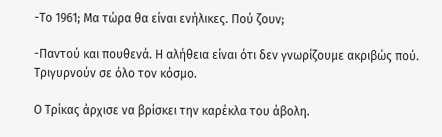-Το 1961; Μα τώρα θα είναι ενήλικες. Πού ζουν;

-Παντού και πουθενά. Η αλήθεια είναι ότι δεν γνωρίζουμε ακριβώς πού. Τριγυρνούν σε όλο τον κόσμο.

Ο Τρίκας άρχισε να βρίσκει την καρέκλα του άβολη.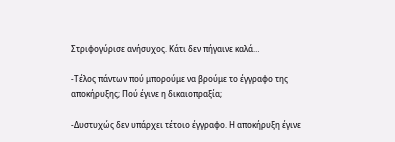Στριφογύρισε ανήσυχος. Κάτι δεν πήγαινε καλά…

-Τέλος πάντων πού μπορούμε να βρούμε το έγγραφο της αποκήρυξης; Πού έγινε η δικαιοπραξία;

-Δυστυχώς δεν υπάρχει τέτοιο έγγραφο. Η αποκήρυξη έγινε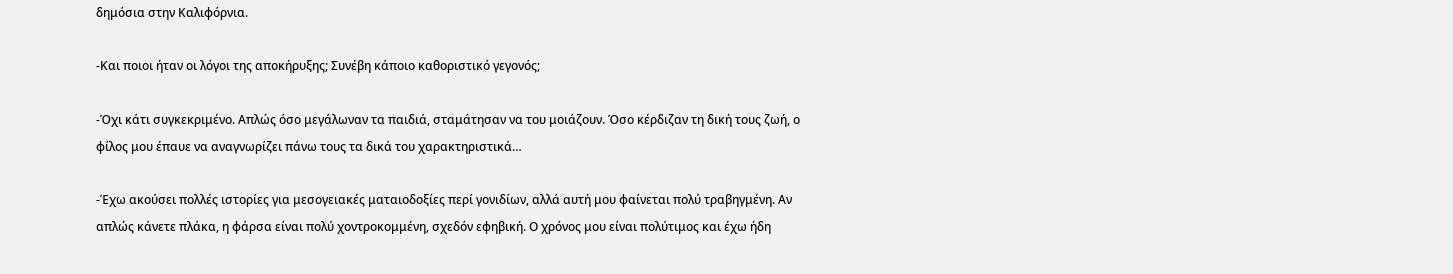δημόσια στην Καλιφόρνια.

-Και ποιοι ήταν οι λόγοι της αποκήρυξης; Συνέβη κάποιο καθοριστικό γεγονός;

-Όχι κάτι συγκεκριμένο. Απλώς όσο μεγάλωναν τα παιδιά, σταμάτησαν να του μοιάζουν. Όσο κέρδιζαν τη δική τους ζωή, ο φίλος μου έπαυε να αναγνωρίζει πάνω τους τα δικά του χαρακτηριστικά…

-Έχω ακούσει πολλές ιστορίες για μεσογειακές ματαιοδοξίες περί γονιδίων, αλλά αυτή μου φαίνεται πολύ τραβηγμένη. Αν απλώς κάνετε πλάκα, η φάρσα είναι πολύ χοντροκομμένη, σχεδόν εφηβική. Ο χρόνος μου είναι πολύτιμος και έχω ήδη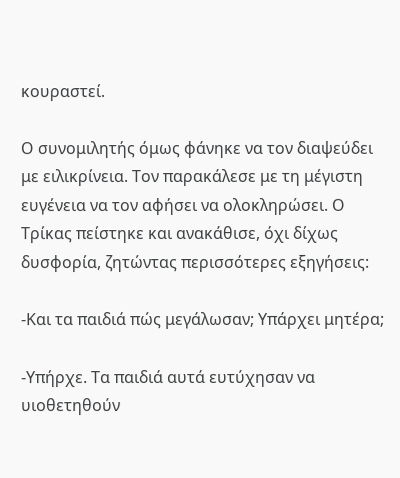κουραστεί.

Ο συνομιλητής όμως φάνηκε να τον διαψεύδει με ειλικρίνεια. Τον παρακάλεσε με τη μέγιστη ευγένεια να τον αφήσει να ολοκληρώσει. Ο Τρίκας πείστηκε και ανακάθισε, όχι δίχως δυσφορία, ζητώντας περισσότερες εξηγήσεις:

-Και τα παιδιά πώς μεγάλωσαν; Υπάρχει μητέρα;

-Υπήρχε. Τα παιδιά αυτά ευτύχησαν να υιοθετηθούν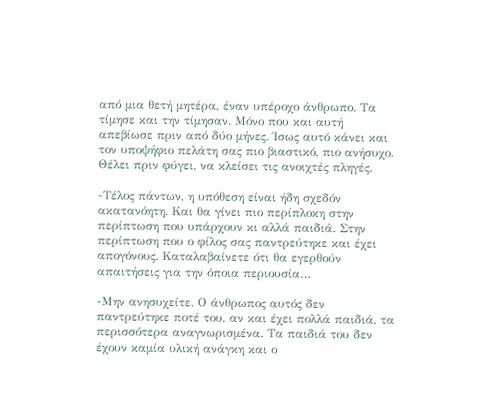από μια θετή μητέρα, έναν υπέροχο άνθρωπο. Τα τίμησε και την τίμησαν. Μόνο που και αυτή απεβίωσε πριν από δύο μήνες. Ίσως αυτό κάνει και τον υποψήφιο πελάτη σας πιο βιαστικό, πιο ανήσυχο. Θέλει πριν φύγει, να κλείσει τις ανοιχτές πληγές.

-Τέλος πάντων, η υπόθεση είναι ήδη σχεδόν ακατανόητη. Και θα γίνει πιο περίπλοκη στην περίπτωση που υπάρχουν κι αλλά παιδιά. Στην περίπτωση που ο φίλος σας παντρεύτηκε και έχει απογόνους. Καταλαβαίνετε ότι θα εγερθούν απαιτήσεις για την όποια περιουσία…

-Μην ανησυχείτε. Ο άνθρωπος αυτός δεν παντρεύτηκε ποτέ του, αν και έχει πολλά παιδιά, τα περισσότερα αναγνωρισμένα. Τα παιδιά του δεν έχουν καμία υλική ανάγκη και ο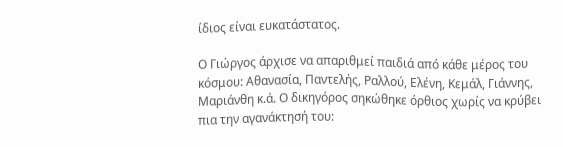ίδιος είναι ευκατάστατος.

Ο Γιώργος άρχισε να απαριθμεί παιδιά από κάθε μέρος του κόσμου: Αθανασία, Παντελής, Ραλλού, Ελένη, Κεμάλ, Γιάννης, Μαριάνθη κ.ά. Ο δικηγόρος σηκώθηκε όρθιος χωρίς να κρύβει πια την αγανάκτησή του: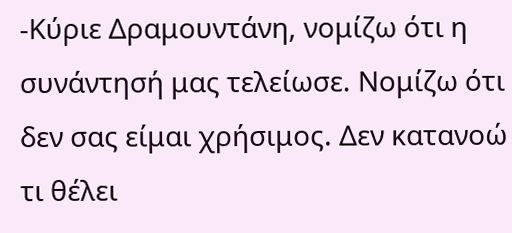-Κύριε Δραμουντάνη, νομίζω ότι η συνάντησή μας τελείωσε. Νομίζω ότι δεν σας είμαι χρήσιμος. Δεν κατανοώ τι θέλει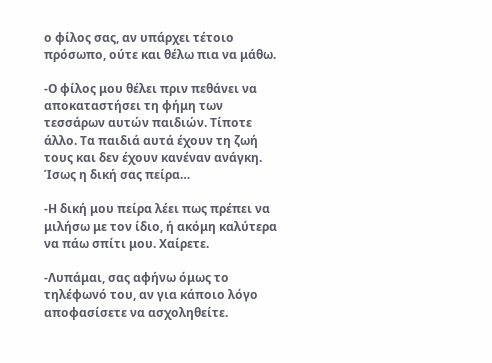ο φίλος σας, αν υπάρχει τέτοιο πρόσωπο, ούτε και θέλω πια να μάθω.

-Ο φίλος μου θέλει πριν πεθάνει να αποκαταστήσει τη φήμη των τεσσάρων αυτών παιδιών. Τίποτε άλλο. Τα παιδιά αυτά έχουν τη ζωή τους και δεν έχουν κανέναν ανάγκη. Ίσως η δική σας πείρα…

-Η δική μου πείρα λέει πως πρέπει να μιλήσω με τον ίδιο, ή ακόμη καλύτερα να πάω σπίτι μου. Χαίρετε.

-Λυπάμαι, σας αφήνω όμως το τηλέφωνό του, αν για κάποιο λόγο αποφασίσετε να ασχοληθείτε.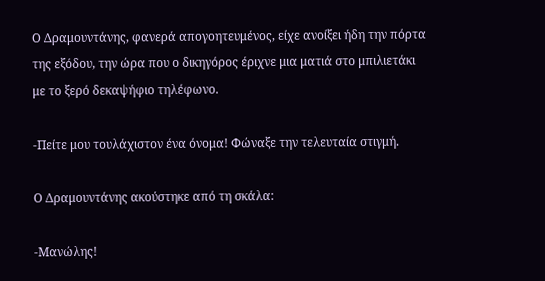Ο Δραμουντάνης, φανερά απογοητευμένος, είχε ανοίξει ήδη την πόρτα της εξόδου, την ώρα που ο δικηγόρος έριχνε μια ματιά στο μπιλιετάκι με το ξερό δεκαψήφιο τηλέφωνο.

-Πείτε μου τουλάχιστον ένα όνομα! Φώναξε την τελευταία στιγμή.

Ο Δραμουντάνης ακούστηκε από τη σκάλα:

-Μανώλης!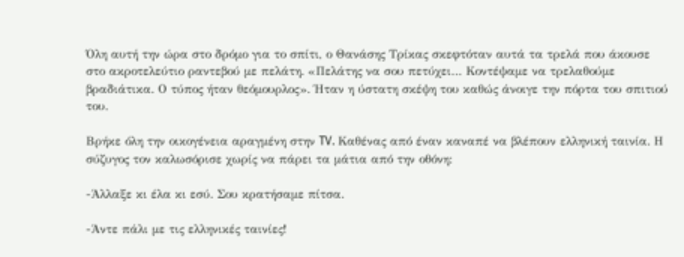Όλη αυτή την ώρα στο δρόμο για το σπίτι, ο Θανάσης Τρίκας σκεφτόταν αυτά τα τρελά που άκουσε στο ακροτελεύτιο ραντεβού με πελάτη. «Πελάτης να σου πετύχει… Κοντέψαμε να τρελαθούμε βραδιάτικα. Ο τύπος ήταν θεόμουρλος». Ήταν η ύστατη σκέψη του καθώς άνοιγε την πόρτα του σπιτιού του.

Βρήκε όλη την οικογένεια αραγμένη στην TV. Καθένας από έναν καναπέ να βλέπουν ελληνική ταινία. Η σύζυγος τον καλωσόρισε χωρίς να πάρει τα μάτια από την οθόνη:

-Άλλαξε κι έλα κι εσύ. Σου κρατήσαμε πίτσα.

-Άντε πάλι με τις ελληνικές ταινίες!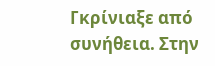Γκρίνιαξε από συνήθεια. Στην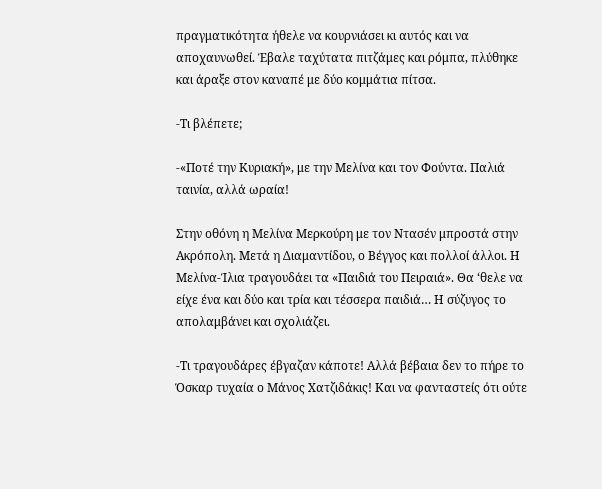πραγματικότητα ήθελε να κουρνιάσει κι αυτός και να αποχαυνωθεί. Έβαλε ταχύτατα πιτζάμες και ρόμπα, πλύθηκε και άραξε στον καναπέ με δύο κομμάτια πίτσα.

-Τι βλέπετε;

-«Ποτέ την Κυριακή», με την Μελίνα και τον Φούντα. Παλιά ταινία, αλλά ωραία!

Στην οθόνη η Μελίνα Μερκούρη με τον Ντασέν μπροστά στην Ακρόπολη. Μετά η Διαμαντίδου, ο Βέγγος και πολλοί άλλοι. Η Μελίνα-Ίλια τραγουδάει τα «Παιδιά του Πειραιά». Θα ‘θελε να είχε ένα και δύο και τρία και τέσσερα παιδιά… Η σύζυγος το απολαμβάνει και σχολιάζει.

-Τι τραγουδάρες έβγαζαν κάποτε! Αλλά βέβαια δεν το πήρε το Όσκαρ τυχαία ο Μάνος Χατζιδάκις! Και να φανταστείς ότι ούτε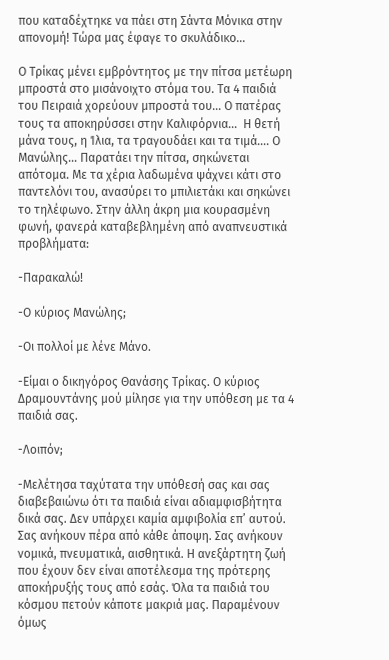που καταδέχτηκε να πάει στη Σάντα Μόνικα στην απονομή! Τώρα μας έφαγε το σκυλάδικο…

Ο Τρίκας μένει εμβρόντητος με την πίτσα μετέωρη μπροστά στο μισάνοιχτο στόμα του. Τα 4 παιδιά του Πειραιά χορεύουν μπροστά του… Ο πατέρας τους τα αποκηρύσσει στην Καλιφόρνια…  Η θετή μάνα τους, η Ίλια, τα τραγουδάει και τα τιμά…. Ο Μανώλης… Παρατάει την πίτσα, σηκώνεται απότομα. Με τα χέρια λαδωμένα ψάχνει κάτι στο παντελόνι του, ανασύρει το μπιλιετάκι και σηκώνει το τηλέφωνο. Στην άλλη άκρη μια κουρασμένη φωνή, φανερά καταβεβλημένη από αναπνευστικά προβλήματα:

-Παρακαλώ!

-Ο κύριος Μανώλης;

-Οι πολλοί με λένε Μάνο.

-Είμαι ο δικηγόρος Θανάσης Τρίκας. Ο κύριος Δραμουντάνης μού μίλησε για την υπόθεση με τα 4 παιδιά σας.

-Λοιπόν;

-Μελέτησα ταχύτατα την υπόθεσή σας και σας διαβεβαιώνω ότι τα παιδιά είναι αδιαμφισβήτητα δικά σας. Δεν υπάρχει καμία αμφιβολία επ’ αυτού. Σας ανήκουν πέρα από κάθε άποψη. Σας ανήκουν νομικά, πνευματικά, αισθητικά. Η ανεξάρτητη ζωή που έχουν δεν είναι αποτέλεσμα της πρότερης αποκήρυξής τους από εσάς. Όλα τα παιδιά του κόσμου πετούν κάποτε μακριά μας. Παραμένουν όμως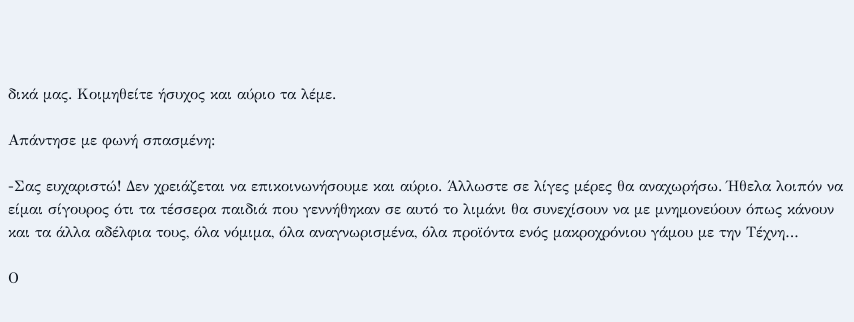δικά μας. Κοιμηθείτε ήσυχος και αύριο τα λέμε.

Απάντησε με φωνή σπασμένη:

-Σας ευχαριστώ! Δεν χρειάζεται να επικοινωνήσουμε και αύριο. Άλλωστε σε λίγες μέρες θα αναχωρήσω. Ήθελα λοιπόν να είμαι σίγουρος ότι τα τέσσερα παιδιά που γεννήθηκαν σε αυτό το λιμάνι θα συνεχίσουν να με μνημονεύουν όπως κάνουν και τα άλλα αδέλφια τους, όλα νόμιμα, όλα αναγνωρισμένα, όλα προϊόντα ενός μακροχρόνιου γάμου με την Τέχνη…

Ο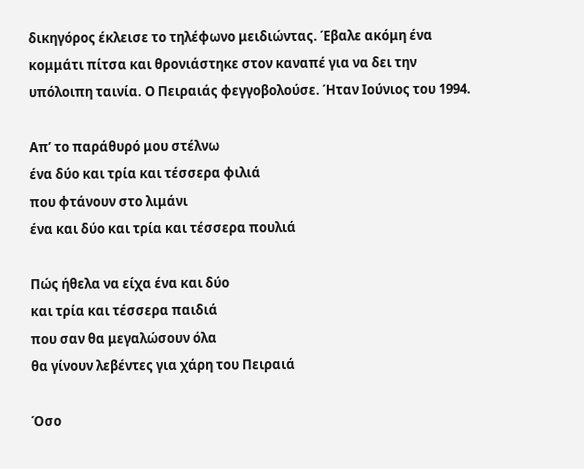δικηγόρος έκλεισε το τηλέφωνο μειδιώντας. Έβαλε ακόμη ένα κομμάτι πίτσα και θρονιάστηκε στον καναπέ για να δει την υπόλοιπη ταινία. Ο Πειραιάς φεγγοβολούσε. Ήταν Ιούνιος του 1994.

Απ’ το παράθυρό μου στέλνω
ένα δύο και τρία και τέσσερα φιλιά
που φτάνουν στο λιμάνι
ένα και δύο και τρία και τέσσερα πουλιά

Πώς ήθελα να είχα ένα και δύο
και τρία και τέσσερα παιδιά
που σαν θα μεγαλώσουν όλα
θα γίνουν λεβέντες για χάρη του Πειραιά

Όσο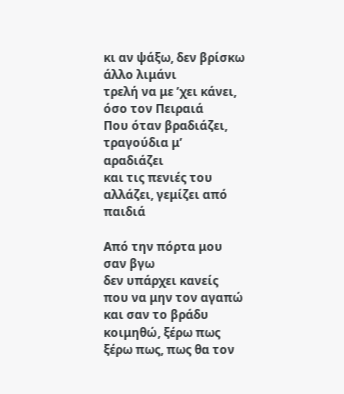κι αν ψάξω, δεν βρίσκω άλλο λιμάνι
τρελή να με ’χει κάνει, όσο τον Πειραιά
Που όταν βραδιάζει, τραγούδια μ’ αραδιάζει
και τις πενιές του αλλάζει, γεμίζει από παιδιά

Από την πόρτα μου σαν βγω
δεν υπάρχει κανείς που να μην τον αγαπώ
και σαν το βράδυ κοιμηθώ, ξέρω πως
ξέρω πως, πως θα τον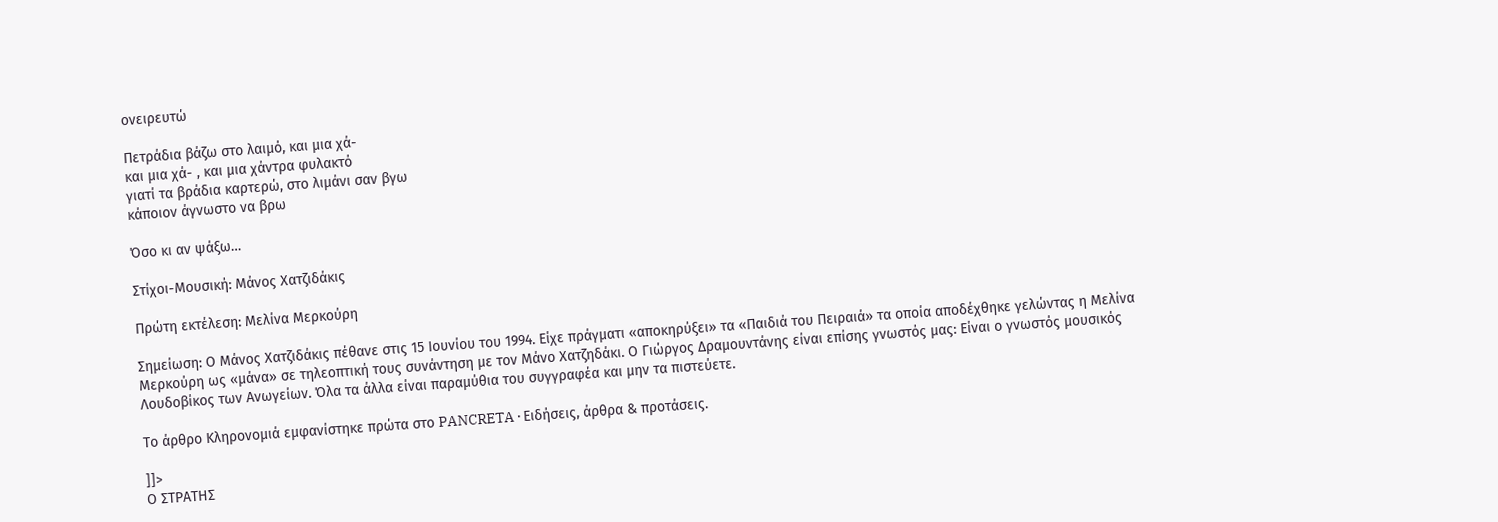ονειρευτώ

Πετράδια βάζω στο λαιμό, και μια χά-
και μια χά- , και μια χάντρα φυλακτό
γιατί τα βράδια καρτερώ, στο λιμάνι σαν βγω
κάποιον άγνωστο να βρω

Όσο κι αν ψάξω…

Στίχοι-Μουσική: Μάνος Χατζιδάκις

Πρώτη εκτέλεση: Μελίνα Μερκούρη

Σημείωση: Ο Μάνος Χατζιδάκις πέθανε στις 15 Ιουνίου του 1994. Είχε πράγματι «αποκηρύξει» τα «Παιδιά του Πειραιά» τα οποία αποδέχθηκε γελώντας η Μελίνα Μερκούρη ως «μάνα» σε τηλεοπτική τους συνάντηση με τον Μάνο Χατζηδάκι. Ο Γιώργος Δραμουντάνης είναι επίσης γνωστός μας: Είναι ο γνωστός μουσικός Λουδοβίκος των Ανωγείων. Όλα τα άλλα είναι παραμύθια του συγγραφέα και μην τα πιστεύετε.

Το άρθρο Κληρονομιά εμφανίστηκε πρώτα στο PANCRETA ∙ Ειδήσεις, άρθρα & προτάσεις.

]]>
Ο ΣΤΡΑΤΗΣ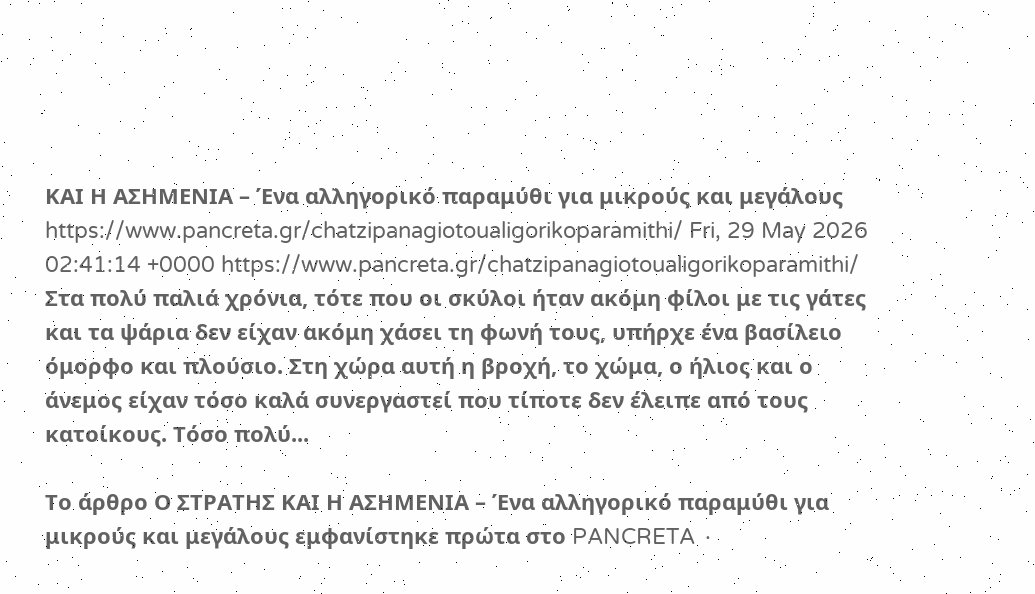ΚΑΙ Η ΑΣΗΜΕΝΙΑ – Ένα αλληγορικό παραμύθι για μικρούς και μεγάλους https://www.pancreta.gr/chatzipanagiotoualigorikoparamithi/ Fri, 29 May 2026 02:41:14 +0000 https://www.pancreta.gr/chatzipanagiotoualigorikoparamithi/ Στα πολύ παλιά χρόνια, τότε που οι σκύλοι ήταν ακόμη φίλοι με τις γάτες και τα ψάρια δεν είχαν ακόμη χάσει τη φωνή τους, υπήρχε ένα βασίλειο όμορφο και πλούσιο. Στη χώρα αυτή η βροχή, το χώμα, ο ήλιος και ο άνεμος είχαν τόσο καλά συνεργαστεί που τίποτε δεν έλειπε από τους κατοίκους. Τόσο πολύ...

Το άρθρο Ο ΣΤΡΑΤΗΣ ΚΑΙ Η ΑΣΗΜΕΝΙΑ – Ένα αλληγορικό παραμύθι για μικρούς και μεγάλους εμφανίστηκε πρώτα στο PANCRETA ∙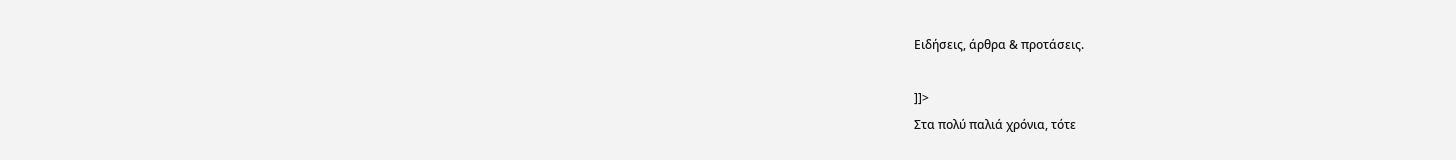Ειδήσεις, άρθρα & προτάσεις.

]]>
Στα πολύ παλιά χρόνια, τότε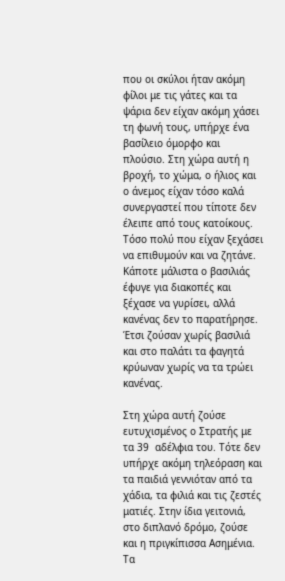που οι σκύλοι ήταν ακόμη φίλοι με τις γάτες και τα ψάρια δεν είχαν ακόμη χάσει τη φωνή τους, υπήρχε ένα βασίλειο όμορφο και πλούσιο. Στη χώρα αυτή η βροχή, το χώμα, ο ήλιος και ο άνεμος είχαν τόσο καλά συνεργαστεί που τίποτε δεν έλειπε από τους κατοίκους. Τόσο πολύ που είχαν ξεχάσει να επιθυμούν και να ζητάνε. Κάποτε μάλιστα ο βασιλιάς έφυγε για διακοπές και ξέχασε να γυρίσει, αλλά κανένας δεν το παρατήρησε. Έτσι ζούσαν χωρίς βασιλιά και στο παλάτι τα φαγητά κρύωναν χωρίς να τα τρώει κανένας.

Στη χώρα αυτή ζούσε ευτυχισμένος ο Στρατής με τα 39  αδέλφια του. Τότε δεν υπήρχε ακόμη τηλεόραση και τα παιδιά γεννιόταν από τα χάδια, τα φιλιά και τις ζεστές ματιές. Στην ίδια γειτονιά, στο διπλανό δρόμο, ζούσε και η πριγκίπισσα Ασημένια. Τα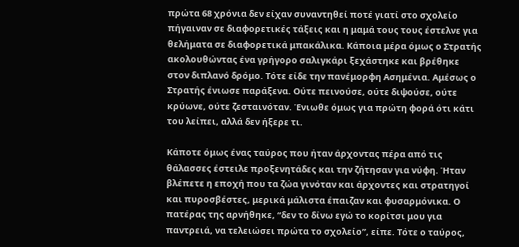πρώτα 68 χρόνια δεν είχαν συναντηθεί ποτέ γιατί στο σχολείο πήγαιναν σε διαφορετικές τάξεις και η μαμά τους τους έστελνε για θελήματα σε διαφορετικά μπακάλικα. Κάποια μέρα όμως ο Στρατής ακολουθώντας ένα γρήγορο σαλιγκάρι ξεχάστηκε και βρέθηκε στον διπλανό δρόμο. Τότε είδε την πανέμορφη Ασημένια. Αμέσως ο Στρατής ένιωσε παράξενα. Ούτε πεινούσε, ούτε διψούσε, ούτε κρύωνε, ούτε ζεσταινόταν. Ένιωθε όμως για πρώτη φορά ότι κάτι του λείπει, αλλά δεν ήξερε τι.

Κάποτε όμως ένας ταύρος που ήταν άρχοντας πέρα από τις θάλασσες έστειλε προξενητάδες και την ζήτησαν για νύφη. Ήταν βλέπετε η εποχή που τα ζώα γινόταν και άρχοντες και στρατηγοί και πυροσβέστες, μερικά μάλιστα έπαιζαν και φυσαρμόνικα. Ο πατέρας της αρνήθηκε, “δεν το δίνω εγώ το κορίτσι μου για παντρειά, να τελειώσει πρώτα το σχολείο”, είπε. Τότε ο ταύρος,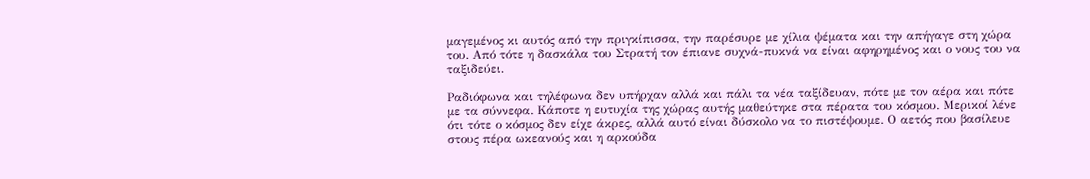μαγεμένος κι αυτός από την πριγκίπισσα, την παρέσυρε με χίλια ψέματα και την απήγαγε στη χώρα του. Από τότε η δασκάλα του Στρατή τον έπιανε συχνά-πυκνά να είναι αφηρημένος και ο νους του να ταξιδεύει.

Ραδιόφωνα και τηλέφωνα δεν υπήρχαν αλλά και πάλι τα νέα ταξίδευαν, πότε με τον αέρα και πότε με τα σύννεφα. Κάποτε η ευτυχία της χώρας αυτής μαθεύτηκε στα πέρατα του κόσμου. Μερικοί λένε ότι τότε ο κόσμος δεν είχε άκρες, αλλά αυτό είναι δύσκολο να το πιστέψουμε. Ο αετός που βασίλευε στους πέρα ωκεανούς και η αρκούδα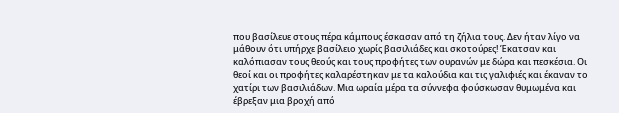που βασίλευε στους πέρα κάμπους έσκασαν από τη ζήλια τους. Δεν ήταν λίγο να μάθουν ότι υπήρχε βασίλειο χωρίς βασιλιάδες και σκοτούρες! Έκατσαν και καλόπιασαν τους θεούς και τους προφήτες των ουρανών με δώρα και πεσκέσια. Οι θεοί και οι προφήτες καλαρέστηκαν με τα καλούδια και τις γαλιφιές και έκαναν το χατίρι των βασιλιάδων. Μια ωραία μέρα τα σύννεφα φούσκωσαν θυμωμένα και έβρεξαν μια βροχή από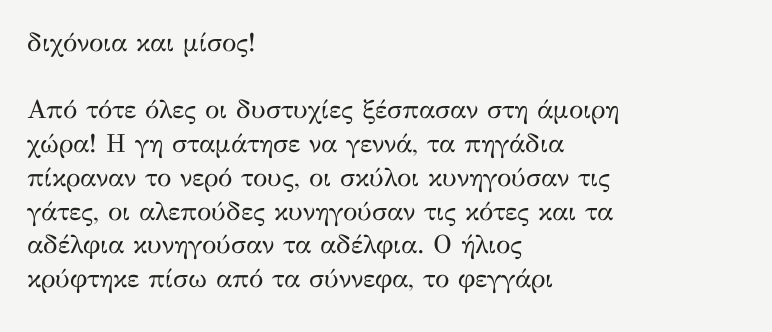διχόνοια και μίσος!

Από τότε όλες οι δυστυχίες ξέσπασαν στη άμοιρη χώρα! Η γη σταμάτησε να γεννά, τα πηγάδια πίκραναν το νερό τους, οι σκύλοι κυνηγούσαν τις γάτες, οι αλεπούδες κυνηγούσαν τις κότες και τα αδέλφια κυνηγούσαν τα αδέλφια. Ο ήλιος κρύφτηκε πίσω από τα σύννεφα, το φεγγάρι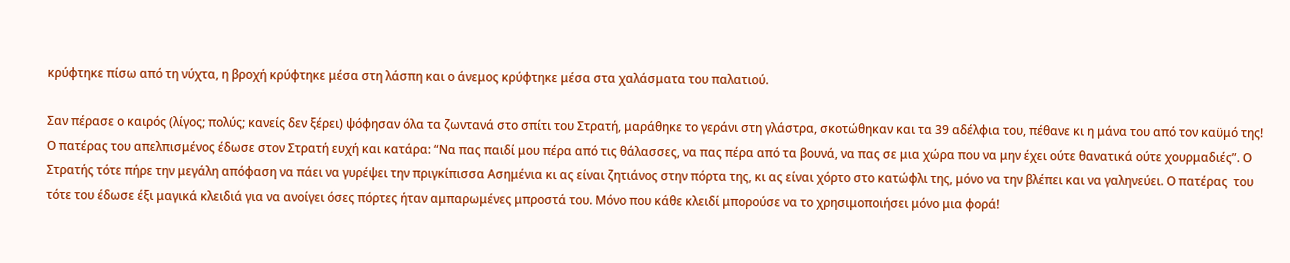κρύφτηκε πίσω από τη νύχτα, η βροχή κρύφτηκε μέσα στη λάσπη και ο άνεμος κρύφτηκε μέσα στα χαλάσματα του παλατιού.

Σαν πέρασε ο καιρός (λίγος; πολύς; κανείς δεν ξέρει) ψόφησαν όλα τα ζωντανά στο σπίτι του Στρατή, μαράθηκε το γεράνι στη γλάστρα, σκοτώθηκαν και τα 39 αδέλφια του, πέθανε κι η μάνα του από τον καϋμό της! Ο πατέρας του απελπισμένος έδωσε στον Στρατή ευχή και κατάρα: “Να πας παιδί μου πέρα από τις θάλασσες, να πας πέρα από τα βουνά, να πας σε μια χώρα που να μην έχει ούτε θανατικά ούτε χουρμαδιές”. Ο Στρατής τότε πήρε την μεγάλη απόφαση να πάει να γυρέψει την πριγκίπισσα Ασημένια κι ας είναι ζητιάνος στην πόρτα της, κι ας είναι χόρτο στο κατώφλι της, μόνο να την βλέπει και να γαληνεύει. Ο πατέρας  του τότε του έδωσε έξι μαγικά κλειδιά για να ανοίγει όσες πόρτες ήταν αμπαρωμένες μπροστά του. Μόνο που κάθε κλειδί μπορούσε να το χρησιμοποιήσει μόνο μια φορά!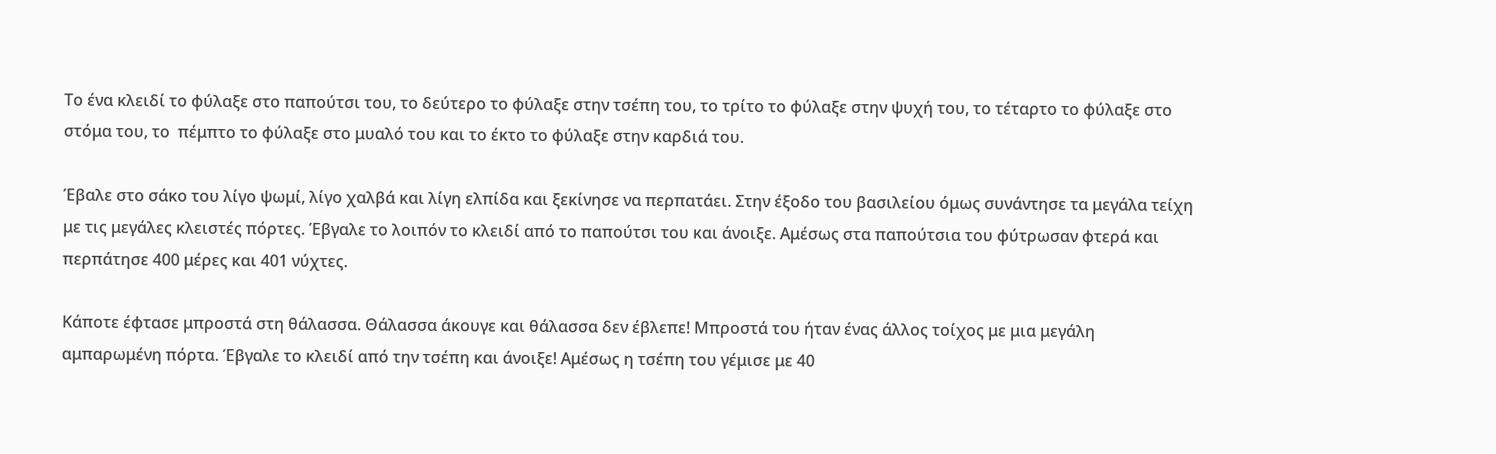Το ένα κλειδί το φύλαξε στο παπούτσι του, το δεύτερο το φύλαξε στην τσέπη του, το τρίτο το φύλαξε στην ψυχή του, το τέταρτο το φύλαξε στο στόμα του, το  πέμπτο το φύλαξε στο μυαλό του και το έκτο το φύλαξε στην καρδιά του.

Έβαλε στο σάκο του λίγο ψωμί, λίγο χαλβά και λίγη ελπίδα και ξεκίνησε να περπατάει. Στην έξοδο του βασιλείου όμως συνάντησε τα μεγάλα τείχη με τις μεγάλες κλειστές πόρτες. Έβγαλε το λοιπόν το κλειδί από το παπούτσι του και άνοιξε. Αμέσως στα παπούτσια του φύτρωσαν φτερά και περπάτησε 400 μέρες και 401 νύχτες.

Κάποτε έφτασε μπροστά στη θάλασσα. Θάλασσα άκουγε και θάλασσα δεν έβλεπε! Μπροστά του ήταν ένας άλλος τοίχος με μια μεγάλη αμπαρωμένη πόρτα. Έβγαλε το κλειδί από την τσέπη και άνοιξε! Αμέσως η τσέπη του γέμισε με 40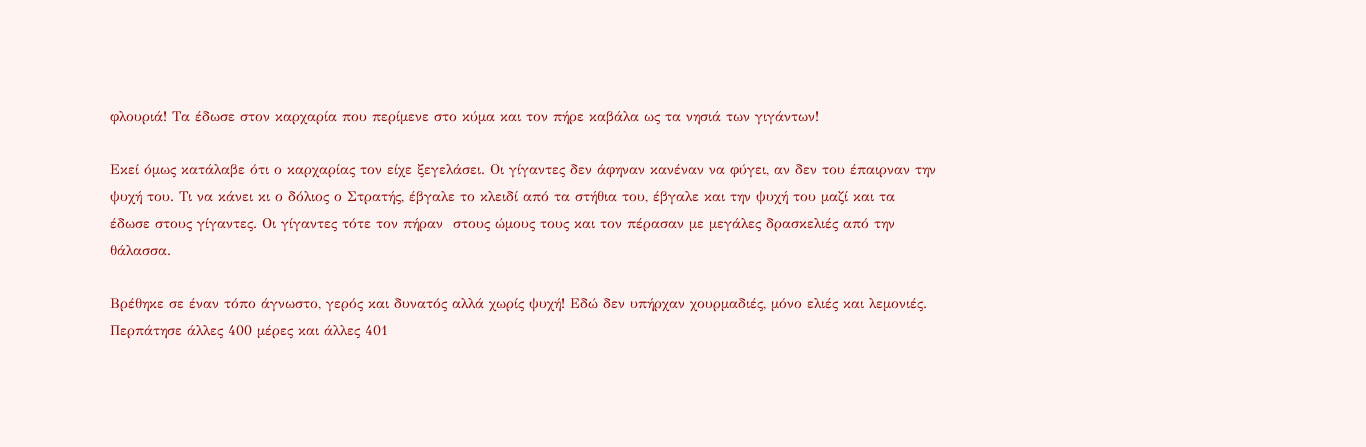φλουριά! Τα έδωσε στον καρχαρία που περίμενε στο κύμα και τον πήρε καβάλα ως τα νησιά των γιγάντων!

Εκεί όμως κατάλαβε ότι ο καρχαρίας τον είχε ξεγελάσει. Οι γίγαντες δεν άφηναν κανέναν να φύγει, αν δεν του έπαιρναν την ψυχή του. Τι να κάνει κι ο δόλιος ο Στρατής, έβγαλε το κλειδί από τα στήθια του, έβγαλε και την ψυχή του μαζί και τα έδωσε στους γίγαντες. Οι γίγαντες τότε τον πήραν  στους ώμους τους και τον πέρασαν με μεγάλες δρασκελιές από την θάλασσα.

Βρέθηκε σε έναν τόπο άγνωστο, γερός και δυνατός αλλά χωρίς ψυχή! Εδώ δεν υπήρχαν χουρμαδιές, μόνο ελιές και λεμονιές. Περπάτησε άλλες 400 μέρες και άλλες 401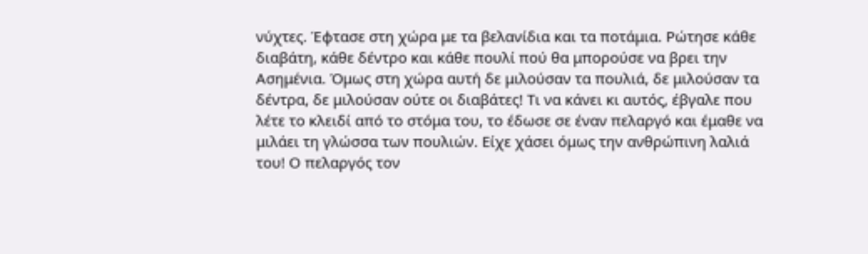νύχτες. Έφτασε στη χώρα με τα βελανίδια και τα ποτάμια. Ρώτησε κάθε διαβάτη, κάθε δέντρο και κάθε πουλί πού θα μπορούσε να βρει την Ασημένια. Όμως στη χώρα αυτή δε μιλούσαν τα πουλιά, δε μιλούσαν τα δέντρα, δε μιλούσαν ούτε οι διαβάτες! Τι να κάνει κι αυτός, έβγαλε που λέτε το κλειδί από το στόμα του, το έδωσε σε έναν πελαργό και έμαθε να μιλάει τη γλώσσα των πουλιών. Είχε χάσει όμως την ανθρώπινη λαλιά του! Ο πελαργός τον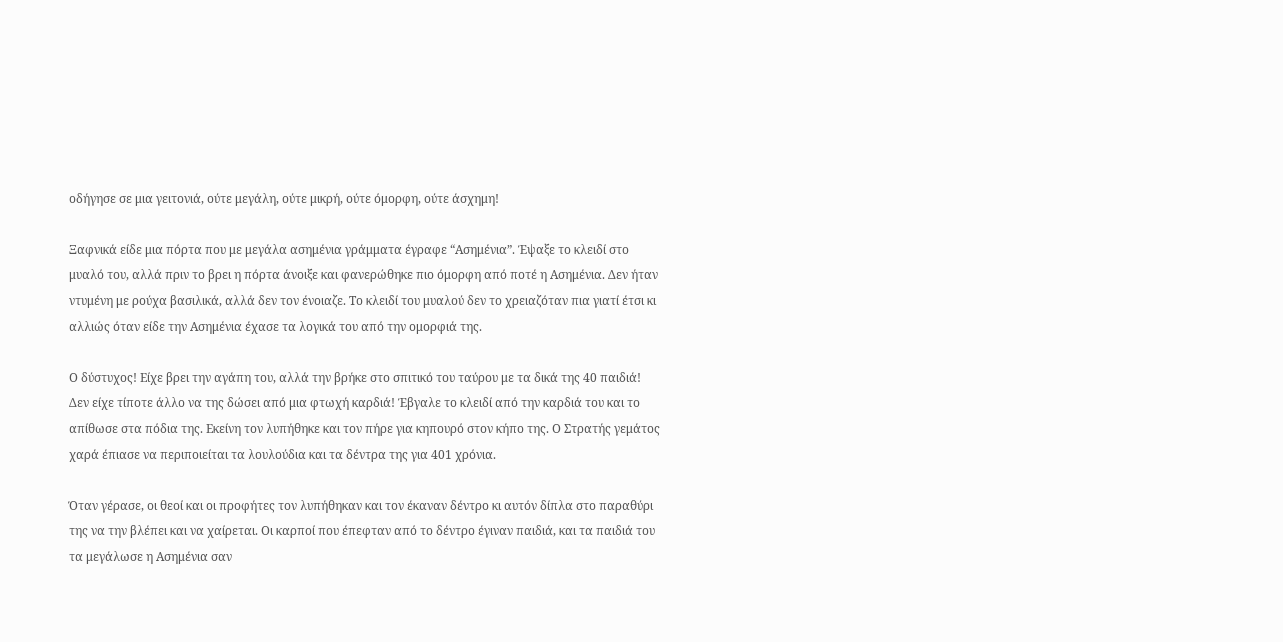οδήγησε σε μια γειτονιά, ούτε μεγάλη, ούτε μικρή, ούτε όμορφη, ούτε άσχημη!

Ξαφνικά είδε μια πόρτα που με μεγάλα ασημένια γράμματα έγραφε “Ασημένια”. Έψαξε το κλειδί στο μυαλό του, αλλά πριν το βρει η πόρτα άνοιξε και φανερώθηκε πιο όμορφη από ποτέ η Ασημένια. Δεν ήταν ντυμένη με ρούχα βασιλικά, αλλά δεν τον ένοιαζε. Το κλειδί του μυαλού δεν το χρειαζόταν πια γιατί έτσι κι αλλιώς όταν είδε την Ασημένια έχασε τα λογικά του από την ομορφιά της.

Ο δύστυχος! Είχε βρει την αγάπη του, αλλά την βρήκε στο σπιτικό του ταύρου με τα δικά της 40 παιδιά! Δεν είχε τίποτε άλλο να της δώσει από μια φτωχή καρδιά! Έβγαλε το κλειδί από την καρδιά του και το απίθωσε στα πόδια της. Εκείνη τον λυπήθηκε και τον πήρε για κηπουρό στον κήπο της. Ο Στρατής γεμάτος χαρά έπιασε να περιποιείται τα λουλούδια και τα δέντρα της για 401 χρόνια.

Όταν γέρασε, οι θεοί και οι προφήτες τον λυπήθηκαν και τον έκαναν δέντρο κι αυτόν δίπλα στο παραθύρι της να την βλέπει και να χαίρεται. Οι καρποί που έπεφταν από το δέντρο έγιναν παιδιά, και τα παιδιά του τα μεγάλωσε η Ασημένια σαν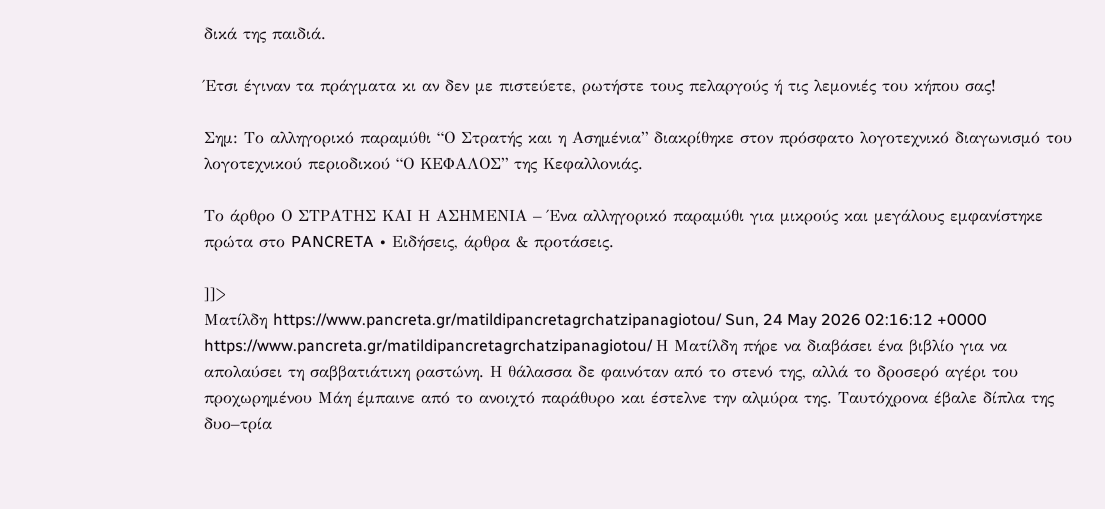δικά της παιδιά.

Έτσι έγιναν τα πράγματα κι αν δεν με πιστεύετε, ρωτήστε τους πελαργούς ή τις λεμονιές του κήπου σας!

Σημ: Το αλληγορικό παραμύθι “Ο Στρατής και η Ασημένια” διακρίθηκε στον πρόσφατο λογοτεχνικό διαγωνισμό του λογοτεχνικού περιοδικού “Ο ΚΕΦΑΛΟΣ” της Κεφαλλονιάς.

Το άρθρο Ο ΣΤΡΑΤΗΣ ΚΑΙ Η ΑΣΗΜΕΝΙΑ – Ένα αλληγορικό παραμύθι για μικρούς και μεγάλους εμφανίστηκε πρώτα στο PANCRETA ∙ Ειδήσεις, άρθρα & προτάσεις.

]]>
Ματίλδη https://www.pancreta.gr/matildipancretagrchatzipanagiotou/ Sun, 24 May 2026 02:16:12 +0000 https://www.pancreta.gr/matildipancretagrchatzipanagiotou/ Η Ματίλδη πήρε να διαβάσει ένα βιβλίο για να απολαύσει τη σαββατιάτικη ραστώνη. Η θάλασσα δε φαινόταν από το στενό της, αλλά το δροσερό αγέρι του προχωρημένου Μάη έμπαινε από το ανοιχτό παράθυρο και έστελνε την αλμύρα της. Ταυτόχρονα έβαλε δίπλα της δυο–τρία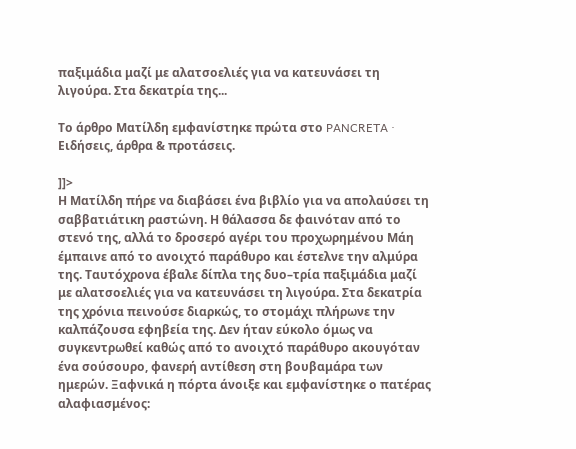παξιμάδια μαζί με αλατσοελιές για να κατευνάσει τη λιγούρα. Στα δεκατρία της...

Το άρθρο Ματίλδη εμφανίστηκε πρώτα στο PANCRETA ∙ Ειδήσεις, άρθρα & προτάσεις.

]]>
Η Ματίλδη πήρε να διαβάσει ένα βιβλίο για να απολαύσει τη σαββατιάτικη ραστώνη. Η θάλασσα δε φαινόταν από το στενό της, αλλά το δροσερό αγέρι του προχωρημένου Μάη έμπαινε από το ανοιχτό παράθυρο και έστελνε την αλμύρα της. Ταυτόχρονα έβαλε δίπλα της δυο–τρία παξιμάδια μαζί με αλατσοελιές για να κατευνάσει τη λιγούρα. Στα δεκατρία της χρόνια πεινούσε διαρκώς, το στομάχι πλήρωνε την καλπάζουσα εφηβεία της. Δεν ήταν εύκολο όμως να συγκεντρωθεί καθώς από το ανοιχτό παράθυρο ακουγόταν ένα σούσουρο, φανερή αντίθεση στη βουβαμάρα των ημερών. Ξαφνικά η πόρτα άνοιξε και εμφανίστηκε ο πατέρας αλαφιασμένος: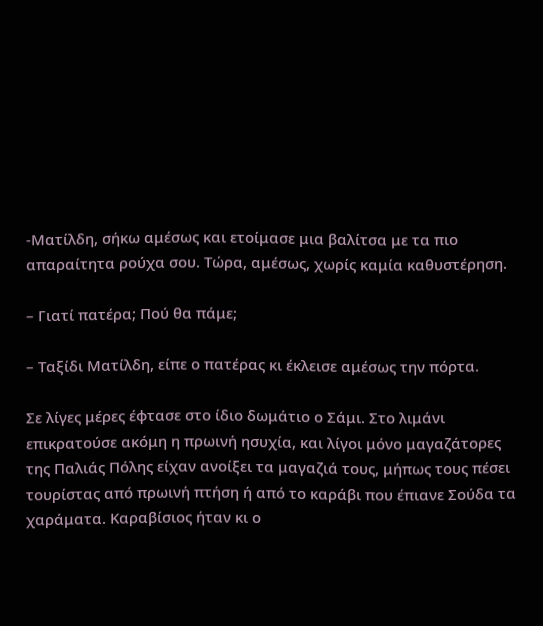-Ματίλδη, σήκω αμέσως και ετοίμασε μια βαλίτσα με τα πιο απαραίτητα ρούχα σου. Τώρα, αμέσως, χωρίς καμία καθυστέρηση.

– Γιατί πατέρα; Πού θα πάμε;

– Ταξίδι Ματίλδη, είπε ο πατέρας κι έκλεισε αμέσως την πόρτα.

Σε λίγες μέρες έφτασε στο ίδιο δωμάτιο ο Σάμι. Στο λιμάνι επικρατούσε ακόμη η πρωινή ησυχία, και λίγοι μόνο μαγαζάτορες της Παλιάς Πόλης είχαν ανοίξει τα μαγαζιά τους, μήπως τους πέσει τουρίστας από πρωινή πτήση ή από το καράβι που έπιανε Σούδα τα χαράματα. Καραβίσιος ήταν κι ο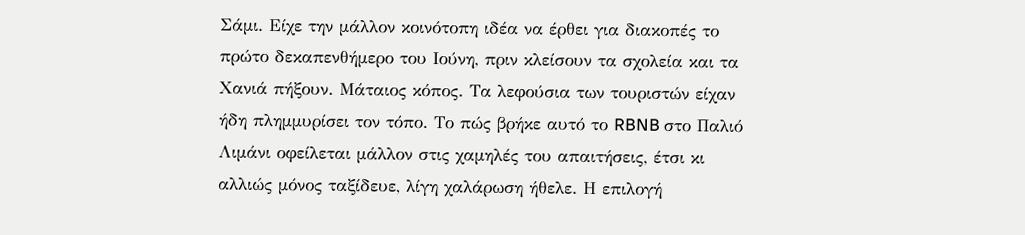Σάμι. Είχε την μάλλον κοινότοπη ιδέα να έρθει για διακοπές το πρώτο δεκαπενθήμερο του Ιούνη, πριν κλείσουν τα σχολεία και τα Χανιά πήξουν. Μάταιος κόπος. Τα λεφούσια των τουριστών είχαν ήδη πλημμυρίσει τον τόπο. Το πώς βρήκε αυτό το RBNB στο Παλιό Λιμάνι οφείλεται μάλλον στις χαμηλές του απαιτήσεις, έτσι κι αλλιώς μόνος ταξίδευε, λίγη χαλάρωση ήθελε. Η επιλογή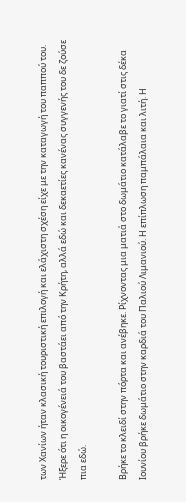των Χανίων ήταν κλασική τουριστική επιλογή και ελάχιστη σχέση είχε με την καταγωγή του παππού του. Ήξερε ότι η οικογένειά του βαστάει από την Κρήτη, αλλά εδώ και δεκαετίες κανένας συγγενής του δε ζούσε πια εδώ.

Βρήκε το κλειδί στην πόρτα και ανέβηκε. Ρίχνοντας μια ματιά στο δωμάτιο κατάλαβε το γιατί στις δέκα Ιουνίου βρήκε δωμάτιο στην καρδιά του Παλιού Λιμανιού. Η επίπλωση παμπάλαια και λιτή. Η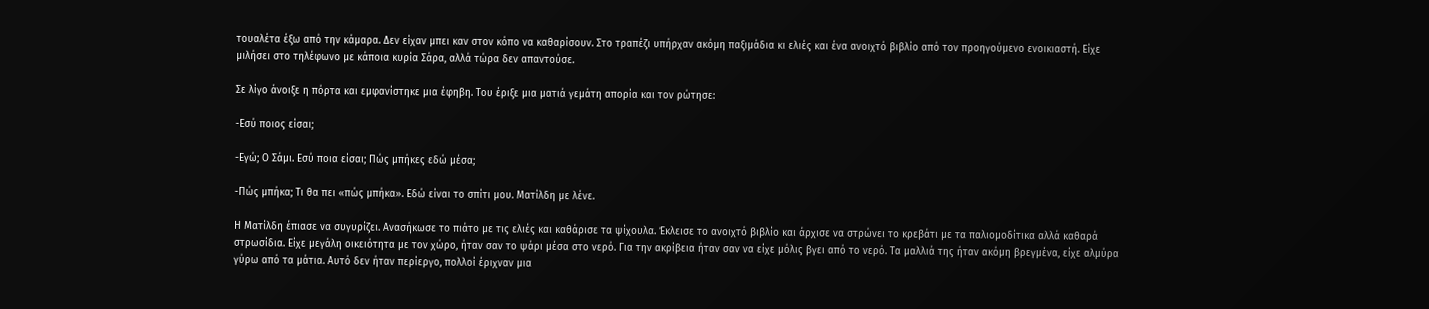τουαλέτα έξω από την κάμαρα. Δεν είχαν μπει καν στον κόπο να καθαρίσουν. Στο τραπέζι υπήρχαν ακόμη παξιμάδια κι ελιές και ένα ανοιχτό βιβλίο από τον προηγούμενο ενοικιαστή. Είχε μιλήσει στο τηλέφωνο με κάποια κυρία Σάρα, αλλά τώρα δεν απαντούσε.

Σε λίγο άνοιξε η πόρτα και εμφανίστηκε μια έφηβη. Του έριξε μια ματιά γεμάτη απορία και τον ρώτησε:

-Εσύ ποιος είσαι;

-Εγώ; Ο Σάμι. Εσύ ποια είσαι; Πώς μπήκες εδώ μέσα;

-Πώς μπήκα; Τι θα πει «πώς μπήκα». Εδώ είναι το σπίτι μου. Ματίλδη με λένε.

Η Ματίλδη έπιασε να συγυρίζει. Ανασήκωσε το πιάτο με τις ελιές και καθάρισε τα ψίχουλα. Έκλεισε το ανοιχτό βιβλίο και άρχισε να στρώνει το κρεβάτι με τα παλιομοδίτικα αλλά καθαρά στρωσίδια. Είχε μεγάλη οικειότητα με τον χώρο, ήταν σαν το ψάρι μέσα στο νερό. Για την ακρίβεια ήταν σαν να είχε μόλις βγει από το νερό. Τα μαλλιά της ήταν ακόμη βρεγμένα, είχε αλμύρα γύρω από τα μάτια. Αυτό δεν ήταν περίεργο, πολλοί έριχναν μια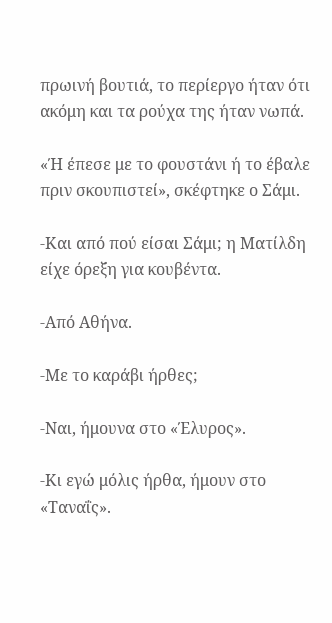πρωινή βουτιά, το περίεργο ήταν ότι ακόμη και τα ρούχα της ήταν νωπά.

«Ή έπεσε με το φουστάνι ή το έβαλε πριν σκουπιστεί», σκέφτηκε ο Σάμι.

-Και από πού είσαι Σάμι; η Ματίλδη είχε όρεξη για κουβέντα.

-Από Αθήνα.

-Με το καράβι ήρθες;

-Ναι, ήμουνα στο «Έλυρος».

-Κι εγώ μόλις ήρθα, ήμουν στο «Ταναΐς».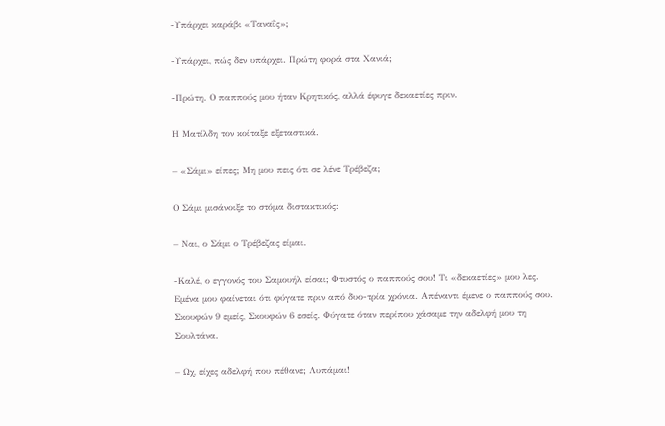-Υπάρχει καράβι «Ταναΐς»;

-Υπάρχει, πώς δεν υπάρχει. Πρώτη φορά στα Χανιά;

-Πρώτη. Ο παππούς μου ήταν Κρητικός, αλλά έφυγε δεκαετίες πριν.

Η Ματίλδη τον κοίταξε εξεταστικά.

– «Σάμι» είπες; Μη μου πεις ότι σε λένε Τρέβεζα;

Ο Σάμι μισάνοιξε το στόμα διστακτικός:

– Ναι, ο Σάμι ο Τρέβεζας είμαι.

-Καλέ, ο εγγονός του Σαμουήλ είσαι; Φτυστός ο παππούς σου! Τι «δεκαετίες» μου λες. Εμένα μου φαίνεται ότι φύγατε πριν από δυο-τρία χρόνια. Απέναντι έμενε ο παππούς σου. Σκουφών 9 εμείς, Σκουφών 6 εσείς. Φύγατε όταν περίπου χάσαμε την αδελφή μου τη Σουλτάνα.

– Ωχ, είχες αδελφή που πέθανε; Λυπάμαι!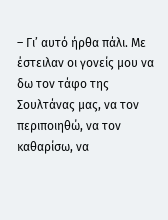– Γι’ αυτό ήρθα πάλι. Με έστειλαν οι γονείς μου να δω τον τάφο της Σουλτάνας μας, να τον περιποιηθώ, να τον καθαρίσω, να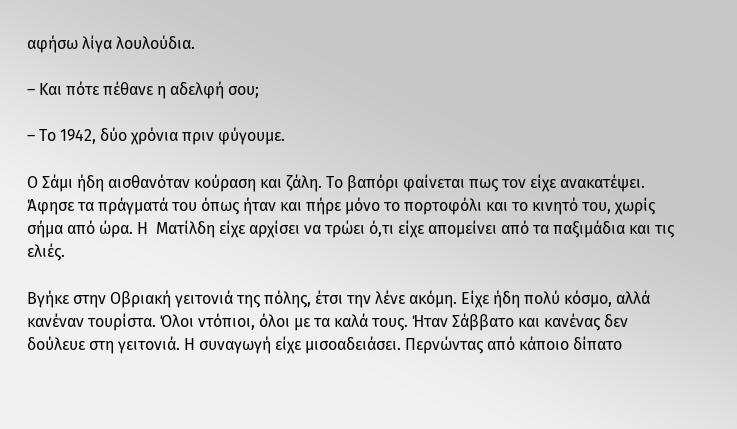αφήσω λίγα λουλούδια.

– Και πότε πέθανε η αδελφή σου;

– Το 1942, δύο χρόνια πριν φύγουμε.

Ο Σάμι ήδη αισθανόταν κούραση και ζάλη. Το βαπόρι φαίνεται πως τον είχε ανακατέψει. Άφησε τα πράγματά του όπως ήταν και πήρε μόνο το πορτοφόλι και το κινητό του, χωρίς σήμα από ώρα. Η  Ματίλδη είχε αρχίσει να τρώει ό,τι είχε απομείνει από τα παξιμάδια και τις ελιές.

Βγήκε στην Οβριακή γειτονιά της πόλης, έτσι την λένε ακόμη. Είχε ήδη πολύ κόσμο, αλλά κανέναν τουρίστα. Όλοι ντόπιοι, όλοι με τα καλά τους. Ήταν Σάββατο και κανένας δεν δούλευε στη γειτονιά. Η συναγωγή είχε μισοαδειάσει. Περνώντας από κάποιο δίπατο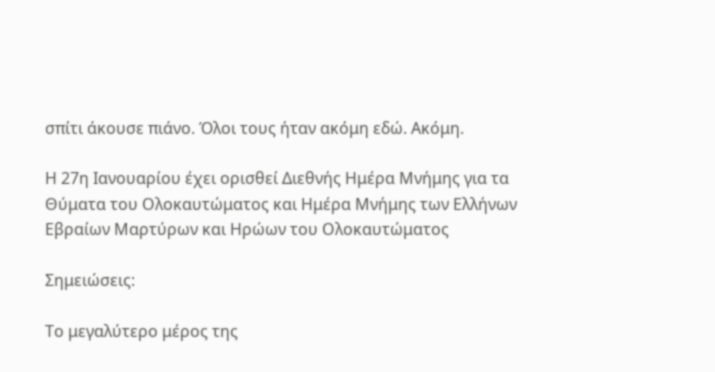σπίτι άκουσε πιάνο. Όλοι τους ήταν ακόμη εδώ. Ακόμη.

Η 27η Ιανουαρίου έχει ορισθεί Διεθνής Ημέρα Μνήμης για τα Θύματα του Ολοκαυτώματος και Ημέρα Μνήμης των Ελλήνων Εβραίων Μαρτύρων και Ηρώων του Ολοκαυτώματος

Σημειώσεις:

Το μεγαλύτερο μέρος της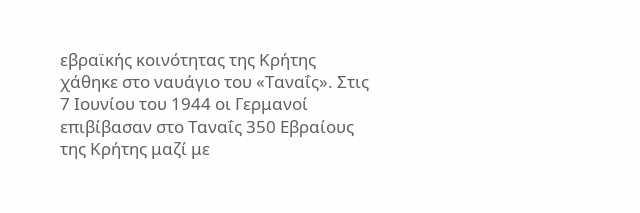εβραϊκής κοινότητας της Κρήτης χάθηκε στο ναυάγιο του «Ταναΐς». Στις 7 Ιουνίου του 1944 οι Γερμανοί επιβίβασαν στο Ταναΐς 350 Εβραίους της Κρήτης μαζί με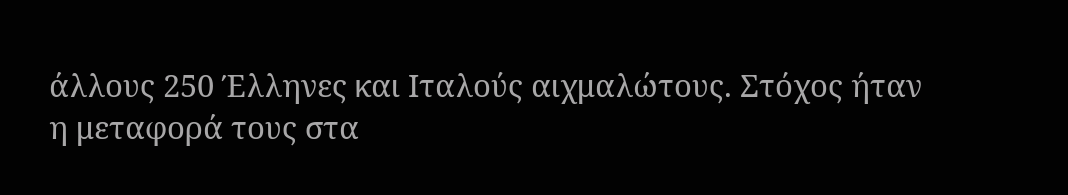άλλους 250 Έλληνες και Ιταλούς αιχμαλώτους. Στόχος ήταν η μεταφορά τους στα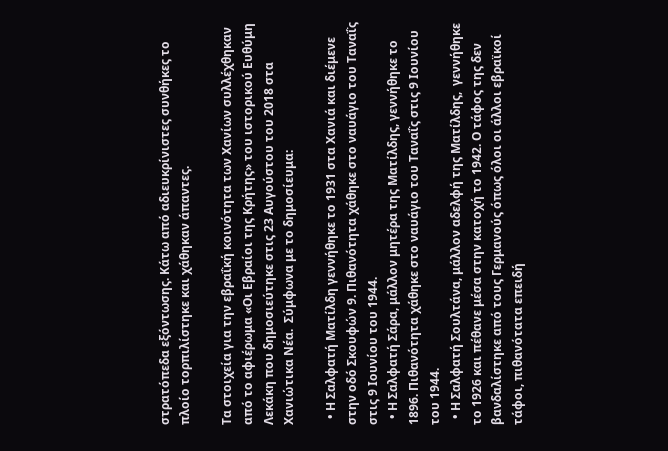στρατόπεδα εξόντωσης. Κάτω από αδιευκρίνιστες συνθήκες το πλοίο τορπιλίστηκε και χάθηκαν άπαντες.

Τα στοιχεία για την εβραΐκή κοινότητα των Χανίων συλλέχθηκαν από το αφιέρωμα «Οι Εβραίοι της Κρήτης» του ιστορικού Ευθύμη Λεκάκη που δημοσιεύτηκε στις 23 Αυγούστου του 2018 στα Χανιώτικα Νέα.  Σύμφωνα με το δημοσίευμα:

  • Η Σαλφατή Ματίλδη γεννήθηκε το 1931 στα Χανιά και διέμενε στην οδό Σκουφών 9. Πιθανότητα χάθηκε στο ναυάγιο του Ταναΐς στις 9 Ιουνίου του 1944.
  • Η Σαλφατή Σάρα, μάλλον μητέρα της Ματίλδης, γεννήθηκε το 1896. Πιθανότητα χάθηκε στο ναυάγιο του Ταναΐς στις 9 Ιουνίου του 1944.
  • Η Σαλφατή Σουλτάνα, μάλλον αδελφή της Ματίλδης,  γεννήθηκε το 1926 και πέθανε μέσα στην κατοχή το 1942. Ο τάφος της δεν βανδαλίστηκε από τους Γερμανούς όπως όλοι οι άλλοι εβραϊκοί τάφοι, πιθανότατα επειδή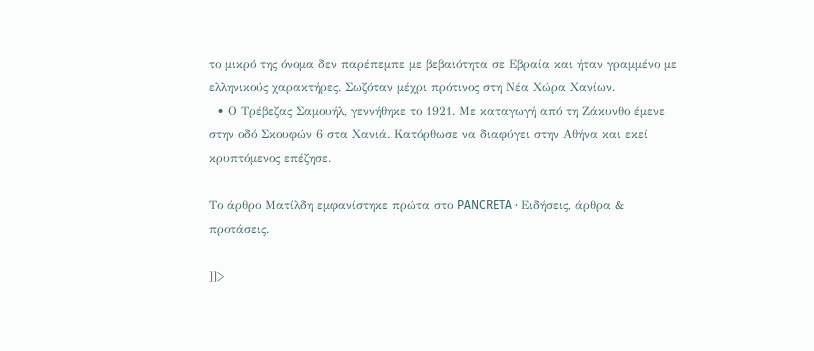το μικρό της όνομα δεν παρέπεμπε με βεβαιότητα σε Εβραία και ήταν γραμμένο με ελληνικούς χαρακτήρες. Σωζόταν μέχρι πρότινος στη Νέα Χώρα Χανίων.
  • Ο Τρέβεζας Σαμουήλ, γεννήθηκε το 1921. Με καταγωγή από τη Ζάκυνθο έμενε στην οδό Σκουφών 6 στα Χανιά. Κατόρθωσε να διαφύγει στην Αθήνα και εκεί κρυπτόμενος επέζησε.

Το άρθρο Ματίλδη εμφανίστηκε πρώτα στο PANCRETA ∙ Ειδήσεις, άρθρα & προτάσεις.

]]>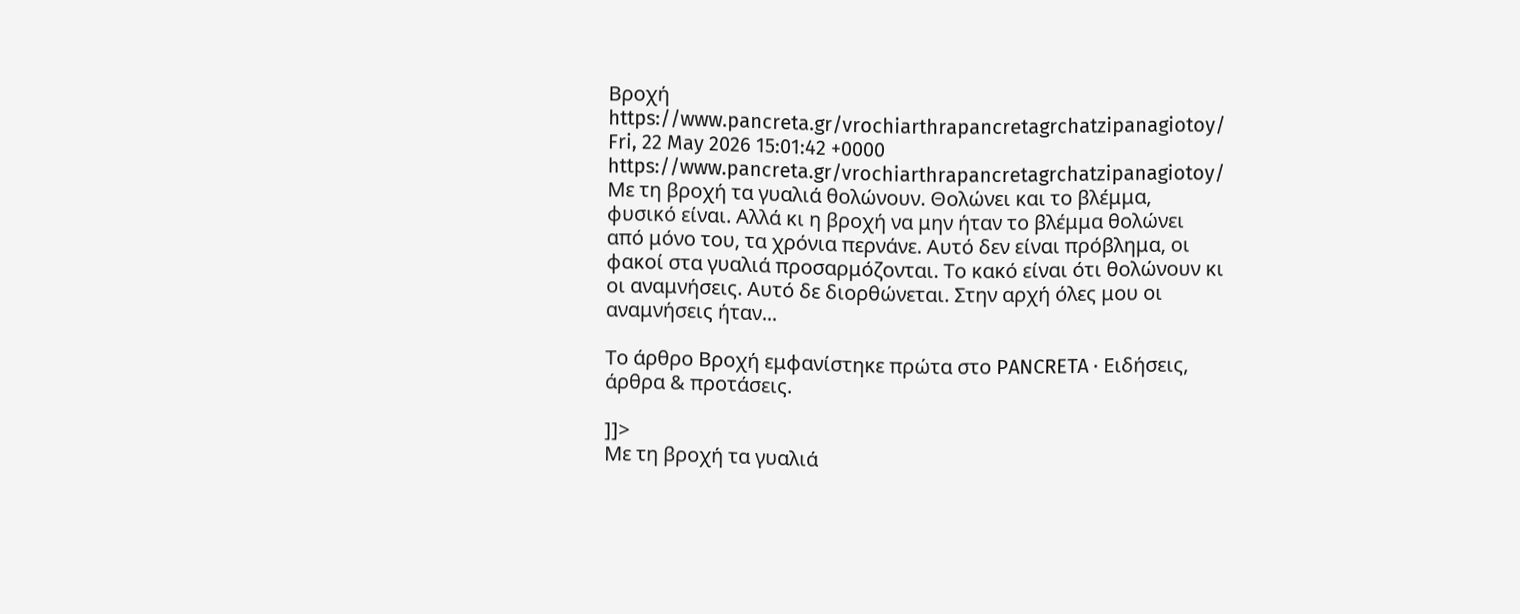Βροχή https://www.pancreta.gr/vrochiarthrapancretagrchatzipanagiotoy/ Fri, 22 May 2026 15:01:42 +0000 https://www.pancreta.gr/vrochiarthrapancretagrchatzipanagiotoy/ Με τη βροχή τα γυαλιά θολώνουν. Θολώνει και το βλέμμα, φυσικό είναι. Αλλά κι η βροχή να μην ήταν το βλέμμα θολώνει από μόνο του, τα χρόνια περνάνε. Αυτό δεν είναι πρόβλημα, οι φακοί στα γυαλιά προσαρμόζονται. Το κακό είναι ότι θολώνουν κι οι αναμνήσεις. Αυτό δε διορθώνεται. Στην αρχή όλες μου οι αναμνήσεις ήταν...

Το άρθρο Βροχή εμφανίστηκε πρώτα στο PANCRETA ∙ Ειδήσεις, άρθρα & προτάσεις.

]]>
Με τη βροχή τα γυαλιά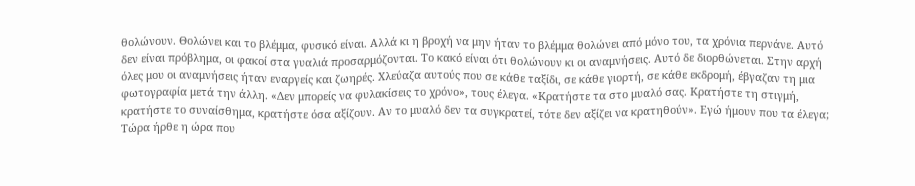θολώνουν. Θολώνει και το βλέμμα, φυσικό είναι. Αλλά κι η βροχή να μην ήταν το βλέμμα θολώνει από μόνο του, τα χρόνια περνάνε. Αυτό δεν είναι πρόβλημα, οι φακοί στα γυαλιά προσαρμόζονται. Το κακό είναι ότι θολώνουν κι οι αναμνήσεις. Αυτό δε διορθώνεται. Στην αρχή όλες μου οι αναμνήσεις ήταν εναργείς και ζωηρές. Χλεύαζα αυτούς που σε κάθε ταξίδι, σε κάθε γιορτή, σε κάθε εκδρομή, έβγαζαν τη μια φωτογραφία μετά την άλλη. «Δεν μπορείς να φυλακίσεις το χρόνο», τους έλεγα. «Κρατήστε τα στο μυαλό σας. Κρατήστε τη στιγμή, κρατήστε το συναίσθημα, κρατήστε όσα αξίζουν. Αν το μυαλό δεν τα συγκρατεί, τότε δεν αξίζει να κρατηθούν». Εγώ ήμουν που τα έλεγα; Τώρα ήρθε η ώρα που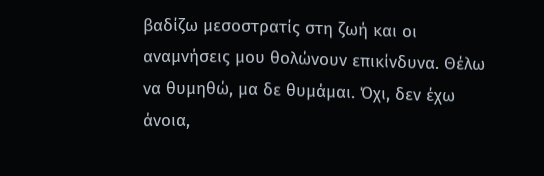βαδίζω μεσοστρατίς στη ζωή και οι αναμνήσεις μου θολώνουν επικίνδυνα. Θέλω να θυμηθώ, μα δε θυμάμαι. Όχι, δεν έχω άνοια,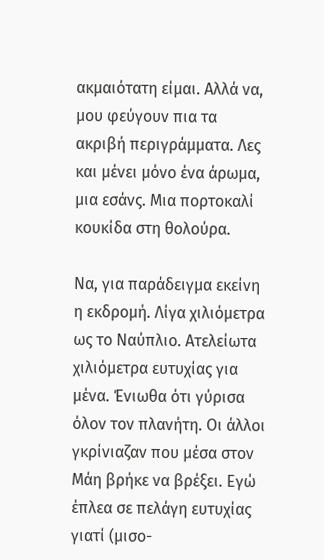ακμαιότατη είμαι. Αλλά να, μου φεύγουν πια τα ακριβή περιγράμματα. Λες και μένει μόνο ένα άρωμα, μια εσάνς. Μια πορτοκαλί κουκίδα στη θολούρα.

Να, για παράδειγμα εκείνη η εκδρομή. Λίγα χιλιόμετρα ως το Ναύπλιο. Ατελείωτα χιλιόμετρα ευτυχίας για μένα. Ένιωθα ότι γύρισα όλον τον πλανήτη. Οι άλλοι γκρίνιαζαν που μέσα στον Μάη βρήκε να βρέξει. Εγώ έπλεα σε πελάγη ευτυχίας γιατί (μισο-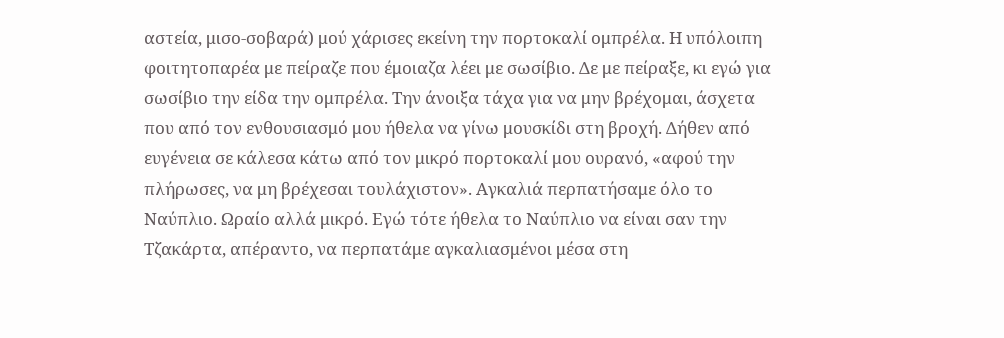αστεία, μισο-σοβαρά) μού χάρισες εκείνη την πορτοκαλί ομπρέλα. Η υπόλοιπη φοιτητοπαρέα με πείραζε που έμοιαζα λέει με σωσίβιο. Δε με πείραξε, κι εγώ για σωσίβιο την είδα την ομπρέλα. Την άνοιξα τάχα για να μην βρέχομαι, άσχετα που από τον ενθουσιασμό μου ήθελα να γίνω μουσκίδι στη βροχή. Δήθεν από ευγένεια σε κάλεσα κάτω από τον μικρό πορτοκαλί μου ουρανό, «αφού την πλήρωσες, να μη βρέχεσαι τουλάχιστον». Αγκαλιά περπατήσαμε όλο το Ναύπλιο. Ωραίο αλλά μικρό. Εγώ τότε ήθελα το Ναύπλιο να είναι σαν την Τζακάρτα, απέραντο, να περπατάμε αγκαλιασμένοι μέσα στη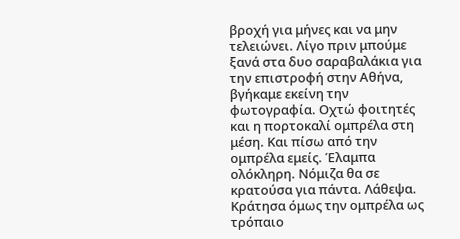βροχή για μήνες και να μην τελειώνει. Λίγο πριν μπούμε ξανά στα δυο σαραβαλάκια για την επιστροφή στην Αθήνα, βγήκαμε εκείνη την φωτογραφία. Οχτώ φοιτητές και η πορτοκαλί ομπρέλα στη μέση. Και πίσω από την ομπρέλα εμείς. Έλαμπα ολόκληρη. Νόμιζα θα σε κρατούσα για πάντα. Λάθεψα. Κράτησα όμως την ομπρέλα ως τρόπαιο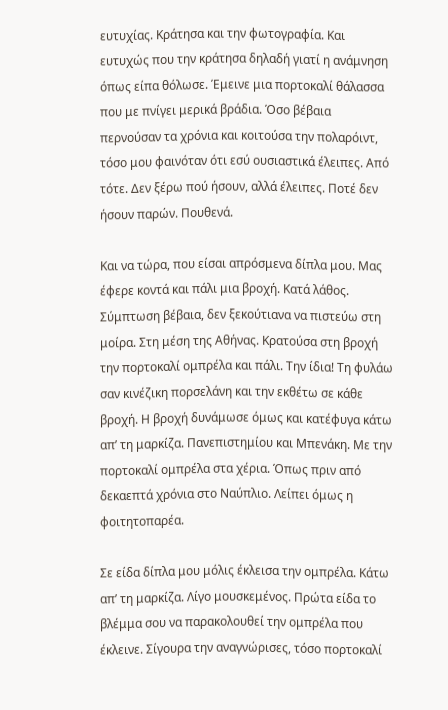ευτυχίας. Κράτησα και την φωτογραφία. Και ευτυχώς που την κράτησα δηλαδή γιατί η ανάμνηση όπως είπα θόλωσε. Έμεινε μια πορτοκαλί θάλασσα που με πνίγει μερικά βράδια. Όσο βέβαια περνούσαν τα χρόνια και κοιτούσα την πολαρόιντ, τόσο μου φαινόταν ότι εσύ ουσιαστικά έλειπες. Από τότε. Δεν ξέρω πού ήσουν, αλλά έλειπες. Ποτέ δεν ήσουν παρών. Πουθενά.

Και να τώρα, που είσαι απρόσμενα δίπλα μου. Μας έφερε κοντά και πάλι μια βροχή. Κατά λάθος. Σύμπτωση βέβαια, δεν ξεκούτιανα να πιστεύω στη μοίρα. Στη μέση της Αθήνας. Κρατούσα στη βροχή την πορτοκαλί ομπρέλα και πάλι. Την ίδια! Τη φυλάω σαν κινέζικη πορσελάνη και την εκθέτω σε κάθε βροχή. Η βροχή δυνάμωσε όμως και κατέφυγα κάτω απ’ τη μαρκίζα. Πανεπιστημίου και Μπενάκη. Με την πορτοκαλί ομπρέλα στα χέρια. Όπως πριν από δεκαεπτά χρόνια στο Ναύπλιο. Λείπει όμως η φοιτητοπαρέα.

Σε είδα δίπλα μου μόλις έκλεισα την ομπρέλα. Κάτω απ’ τη μαρκίζα. Λίγο μουσκεμένος. Πρώτα είδα το βλέμμα σου να παρακολουθεί την ομπρέλα που έκλεινε. Σίγουρα την αναγνώρισες, τόσο πορτοκαλί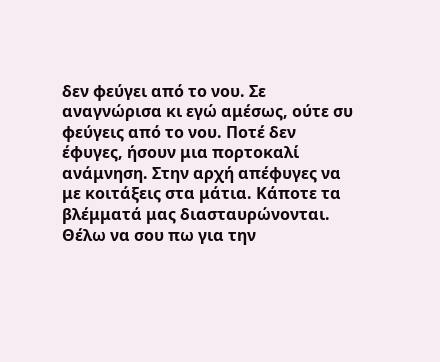δεν φεύγει από το νου. Σε αναγνώρισα κι εγώ αμέσως, ούτε συ φεύγεις από το νου. Ποτέ δεν έφυγες, ήσουν μια πορτοκαλί ανάμνηση. Στην αρχή απέφυγες να με κοιτάξεις στα μάτια. Κάποτε τα βλέμματά μας διασταυρώνονται. Θέλω να σου πω για την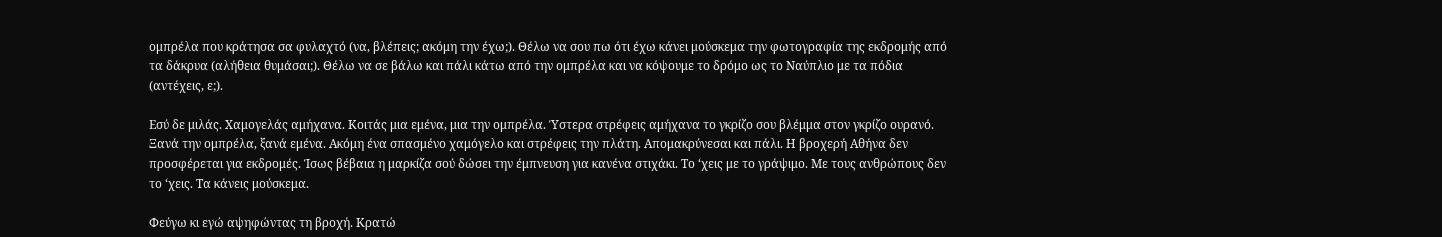ομπρέλα που κράτησα σα φυλαχτό (να, βλέπεις; ακόμη την έχω;). Θέλω να σου πω ότι έχω κάνει μούσκεμα την φωτογραφία της εκδρομής από τα δάκρυα (αλήθεια θυμάσαι;). Θέλω να σε βάλω και πάλι κάτω από την ομπρέλα και να κόψουμε το δρόμο ως το Ναύπλιο με τα πόδια (αντέχεις, ε;).

Εσύ δε μιλάς. Χαμογελάς αμήχανα. Κοιτάς μια εμένα, μια την ομπρέλα. Ύστερα στρέφεις αμήχανα το γκρίζο σου βλέμμα στον γκρίζο ουρανό. Ξανά την ομπρέλα, ξανά εμένα. Ακόμη ένα σπασμένο χαμόγελο και στρέφεις την πλάτη. Απομακρύνεσαι και πάλι. Η βροχερή Αθήνα δεν προσφέρεται για εκδρομές. Ίσως βέβαια η μαρκίζα σού δώσει την έμπνευση για κανένα στιχάκι. Το ‘χεις με το γράψιμο. Με τους ανθρώπους δεν το ‘χεις. Τα κάνεις μούσκεμα.

Φεύγω κι εγώ αψηφώντας τη βροχή. Κρατώ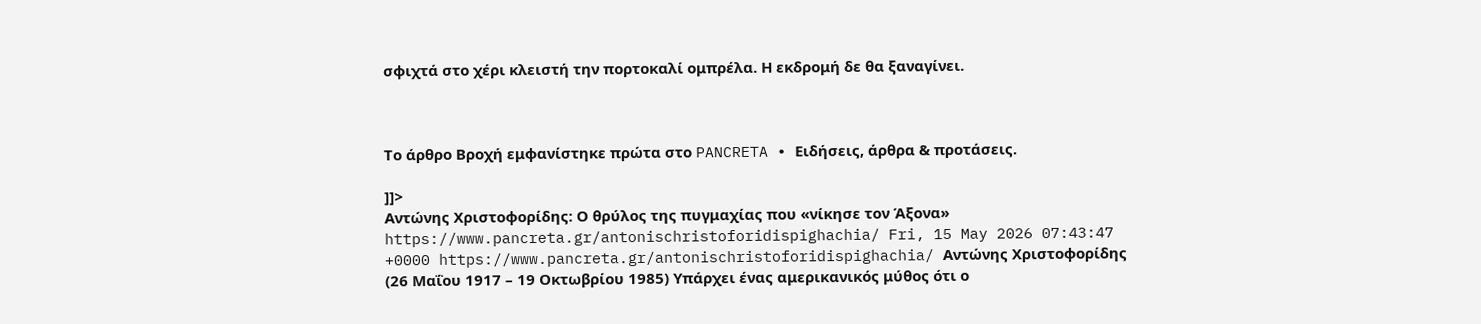σφιχτά στο χέρι κλειστή την πορτοκαλί ομπρέλα. Η εκδρομή δε θα ξαναγίνει.



Το άρθρο Βροχή εμφανίστηκε πρώτα στο PANCRETA ∙ Ειδήσεις, άρθρα & προτάσεις.

]]>
Αντώνης Χριστοφορίδης: Ο θρύλος της πυγμαχίας που «νίκησε τον Άξονα» https://www.pancreta.gr/antonischristoforidispighachia/ Fri, 15 May 2026 07:43:47 +0000 https://www.pancreta.gr/antonischristoforidispighachia/ Αντώνης Χριστοφορίδης (26 Μαΐου 1917 – 19 Οκτωβρίου 1985) Υπάρχει ένας αμερικανικός μύθος ότι ο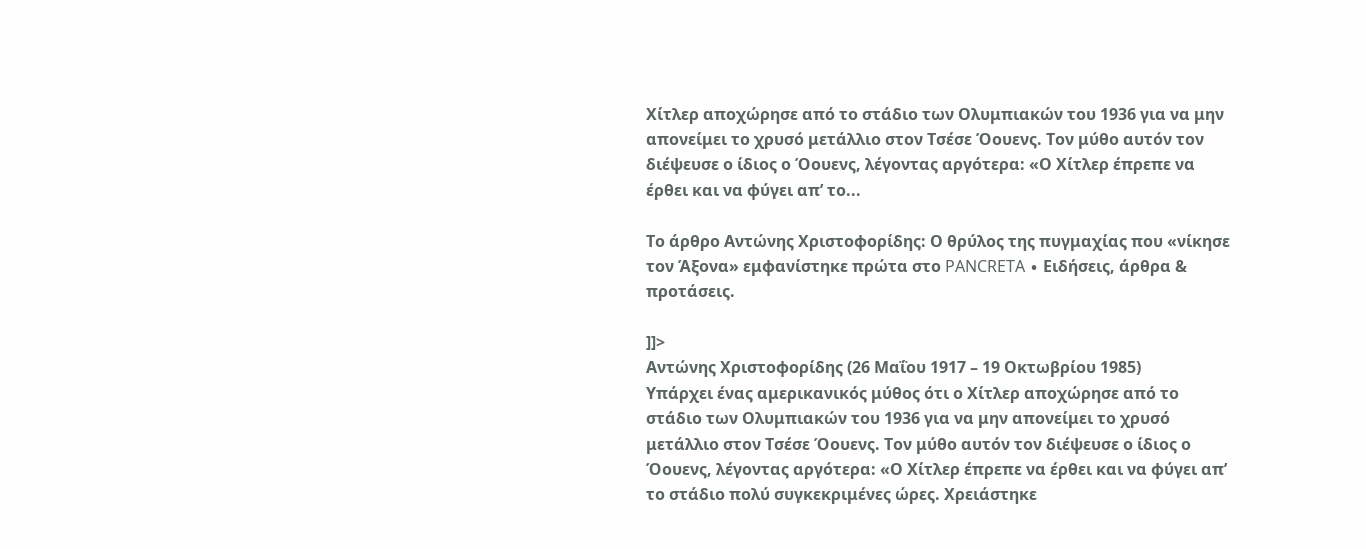Χίτλερ αποχώρησε από το στάδιο των Ολυμπιακών του 1936 για να μην απονείμει το χρυσό μετάλλιο στον Τσέσε Όουενς. Τον μύθο αυτόν τον διέψευσε ο ίδιος ο Όουενς, λέγοντας αργότερα: «Ο Χίτλερ έπρεπε να έρθει και να φύγει απ’ το...

Το άρθρο Αντώνης Χριστοφορίδης: Ο θρύλος της πυγμαχίας που «νίκησε τον Άξονα» εμφανίστηκε πρώτα στο PANCRETA ∙ Ειδήσεις, άρθρα & προτάσεις.

]]>
Αντώνης Χριστοφορίδης (26 Μαΐου 1917 – 19 Οκτωβρίου 1985)
Υπάρχει ένας αμερικανικός μύθος ότι ο Χίτλερ αποχώρησε από το στάδιο των Ολυμπιακών του 1936 για να μην απονείμει το χρυσό μετάλλιο στον Τσέσε Όουενς. Τον μύθο αυτόν τον διέψευσε ο ίδιος ο Όουενς, λέγοντας αργότερα: «Ο Χίτλερ έπρεπε να έρθει και να φύγει απ’ το στάδιο πολύ συγκεκριμένες ώρες. Χρειάστηκε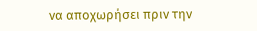να αποχωρήσει πριν την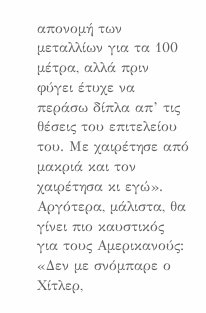απονομή των μεταλλίων για τα 100 μέτρα, αλλά πριν φύγει έτυχε να περάσω δίπλα απ’ τις θέσεις του επιτελείου του. Με χαιρέτησε από μακριά και τον χαιρέτησα κι εγώ». Αργότερα, μάλιστα, θα γίνει πιο καυστικός για τους Αμερικανούς: «Δεν με σνόμπαρε ο Χίτλερ,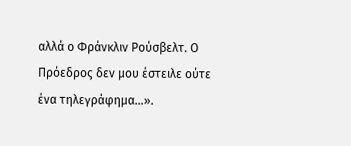αλλά ο Φράνκλιν Ρούσβελτ. Ο Πρόεδρος δεν μου έστειλε ούτε ένα τηλεγράφημα…».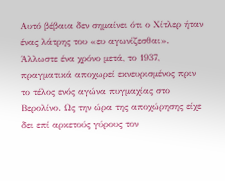Αυτό βέβαια δεν σημαίνει ότι ο Χίτλερ ήταν ένας λάτρης του «ευ αγωνίζεσθαι». Άλλωστε ένα χρόνο μετά, το 1937, πραγματικά αποχωρεί εκνευρισμένος πριν το τέλος ενός αγώνα πυγμαχίας στο Βερολίνο. Ως την ώρα της αποχώρησης είχε δει επί αρκετούς γύρους τον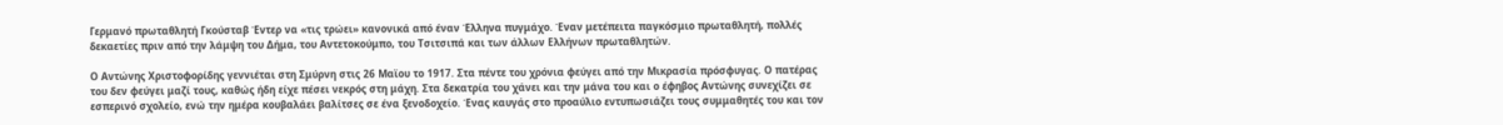Γερμανό πρωταθλητή Γκούσταβ Έντερ να «τις τρώει» κανονικά από έναν Έλληνα πυγμάχο. Έναν μετέπειτα παγκόσμιο πρωταθλητή, πολλές δεκαετίες πριν από την λάμψη του Δήμα, του Αντετοκούμπο, του Τσιτσιπά και των άλλων Ελλήνων πρωταθλητών.

Ο Αντώνης Χριστοφορίδης γεννιέται στη Σμύρνη στις 26 Μαϊου το 1917. Στα πέντε του χρόνια φεύγει από την Μικρασία πρόσφυγας. Ο πατέρας του δεν φεύγει μαζί τους, καθώς ήδη είχε πέσει νεκρός στη μάχη. Στα δεκατρία του χάνει και την μάνα του και ο έφηβος Αντώνης συνεχίζει σε εσπερινό σχολείο, ενώ την ημέρα κουβαλάει βαλίτσες σε ένα ξενοδοχείο. Ένας καυγάς στο προαύλιο εντυπωσιάζει τους συμμαθητές του και τον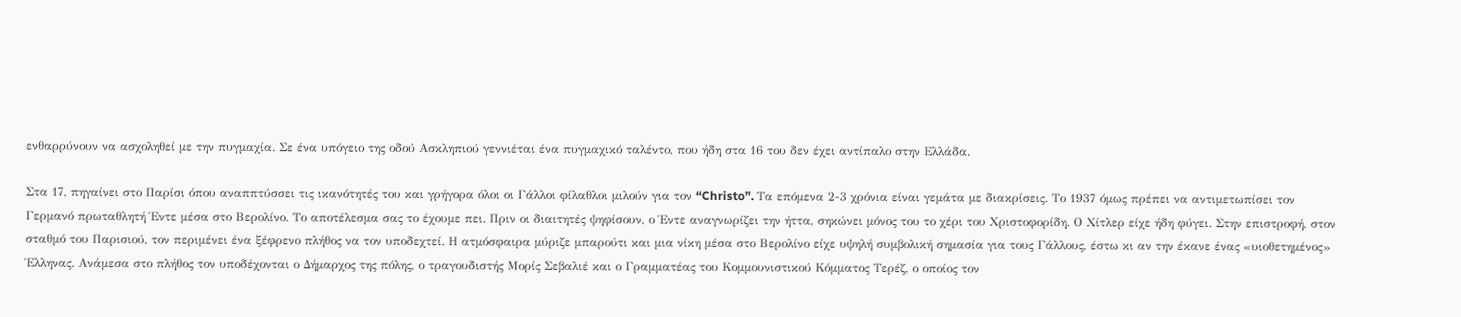ενθαρρύνουν να ασχοληθεί με την πυγμαχία. Σε ένα υπόγειο της οδού Ασκληπιού γεννιέται ένα πυγμαχικό ταλέντο, που ήδη στα 16 του δεν έχει αντίπαλο στην Ελλάδα.

Στα 17, πηγαίνει στο Παρίσι όπου αναππτύσσει τις ικανότητές του και γρήγορα όλοι οι Γάλλοι φίλαθλοι μιλούν για τον “Christo”. Τα επόμενα 2-3 χρόνια είναι γεμάτα με διακρίσεις. Το 1937 όμως πρέπει να αντιμετωπίσει τον Γερμανό πρωταθλητή Έντε μέσα στο Βερολίνο. Το αποτέλεσμα σας το έχουμε πει. Πριν οι διαιτητές ψηφίσουν, ο Έντε αναγνωρίζει την ήττα, σηκώνει μόνος του το χέρι του Χριστοφορίδη. Ο Χίτλερ είχε ήδη φύγει. Στην επιστροφή, στον σταθμό του Παρισιού, τον περιμένει ένα ξέφρενο πλήθος να τον υποδεχτεί. Η ατμόσφαιρα μύριζε μπαρούτι και μια νίκη μέσα στο Βερολίνο είχε υψηλή συμβολική σημασία για τους Γάλλους, έστω κι αν την έκανε ένας «υιοθετημένος» Έλληνας. Ανάμεσα στο πλήθος τον υποδέχονται ο Δήμαρχος της πόλης, ο τραγουδιστής Μορίς Σεβαλιέ και ο Γραμματέας του Κομμουνιστικού Κόμματος Τερέζ, ο οποίος τον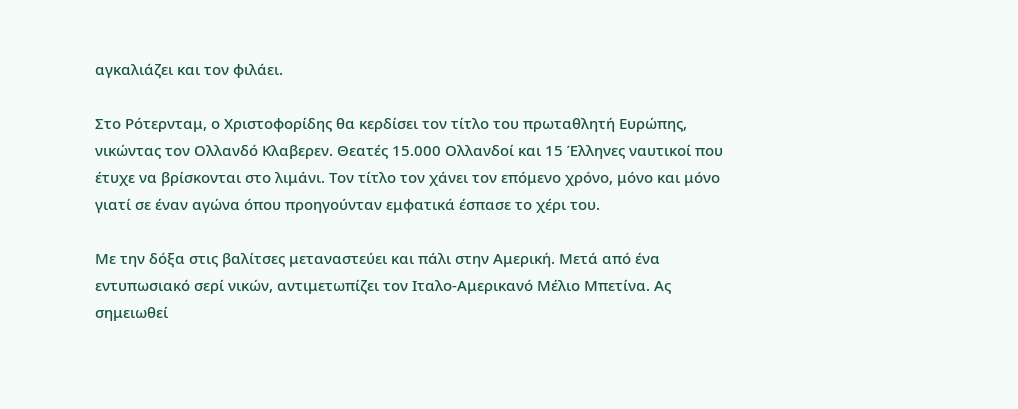αγκαλιάζει και τον φιλάει.

Στο Ρότερνταμ, ο Χριστοφορίδης θα κερδίσει τον τίτλο του πρωταθλητή Ευρώπης, νικώντας τον Ολλανδό Κλαβερεν. Θεατές 15.000 Ολλανδοί και 15 Έλληνες ναυτικοί που έτυχε να βρίσκονται στο λιμάνι. Τον τίτλο τον χάνει τον επόμενο χρόνο, μόνο και μόνο γιατί σε έναν αγώνα όπου προηγούνταν εμφατικά έσπασε το χέρι του.

Με την δόξα στις βαλίτσες μεταναστεύει και πάλι στην Αμερική. Μετά από ένα εντυπωσιακό σερί νικών, αντιμετωπίζει τον Ιταλο-Αμερικανό Μέλιο Μπετίνα. Ας σημειωθεί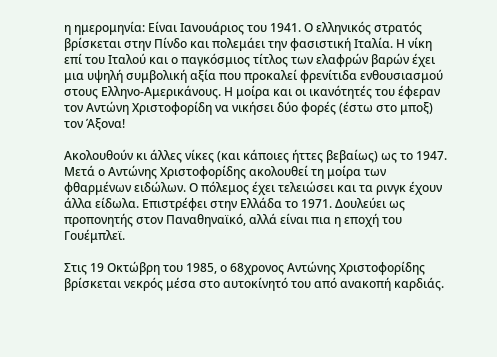η ημερομηνία: Είναι Ιανουάριος του 1941. Ο ελληνικός στρατός βρίσκεται στην Πίνδο και πολεμάει την φασιστική Ιταλία. Η νίκη επί του Ιταλού και ο παγκόσμιος τίτλος των ελαφρών βαρών έχει μια υψηλή συμβολική αξία που προκαλεί φρενίτιδα ενθουσιασμού στους Ελληνο-Αμερικάνους. Η μοίρα και οι ικανότητές του έφεραν τον Αντώνη Χριστοφορίδη να νικήσει δύο φορές (έστω στο μποξ) τον Άξονα!

Ακολουθούν κι άλλες νίκες (και κάποιες ήττες βεβαίως) ως το 1947. Μετά ο Αντώνης Χριστοφορίδης ακολουθεί τη μοίρα των φθαρμένων ειδώλων. Ο πόλεμος έχει τελειώσει και τα ρινγκ έχουν άλλα είδωλα. Επιστρέφει στην Ελλάδα το 1971. Δουλεύει ως προπονητής στον Παναθηναϊκό, αλλά είναι πια η εποχή του Γουέμπλεϊ.

Στις 19 Οκτώβρη του 1985, ο 68χρονος Αντώνης Χριστοφορίδης βρίσκεται νεκρός μέσα στο αυτοκίνητό του από ανακοπή καρδιάς.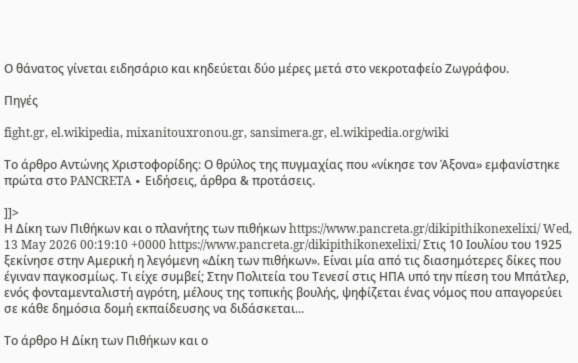Ο θάνατος γίνεται ειδησάριο και κηδεύεται δύο μέρες μετά στο νεκροταφείο Ζωγράφου.

Πηγές

fight.gr, el.wikipedia, mixanitouxronou.gr, sansimera.gr, el.wikipedia.org/wiki

Το άρθρο Αντώνης Χριστοφορίδης: Ο θρύλος της πυγμαχίας που «νίκησε τον Άξονα» εμφανίστηκε πρώτα στο PANCRETA ∙ Ειδήσεις, άρθρα & προτάσεις.

]]>
Η Δίκη των Πιθήκων και ο πλανήτης των πιθήκων https://www.pancreta.gr/dikipithikonexelixi/ Wed, 13 May 2026 00:19:10 +0000 https://www.pancreta.gr/dikipithikonexelixi/ Στις 10 Ιουλίου του 1925 ξεκίνησε στην Αμερική η λεγόμενη «Δίκη των πιθήκων». Είναι μία από τις διασημότερες δίκες που έγιναν παγκοσμίως. Τι είχε συμβεί; Στην Πολιτεία του Τενεσί στις ΗΠΑ υπό την πίεση του Μπάτλερ, ενός φονταμενταλιστή αγρότη, μέλους της τοπικής βουλής, ψηφίζεται ένας νόμος που απαγορεύει σε κάθε δημόσια δομή εκπαίδευσης να διδάσκεται...

Το άρθρο Η Δίκη των Πιθήκων και ο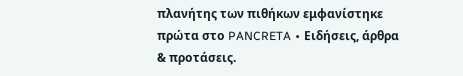πλανήτης των πιθήκων εμφανίστηκε πρώτα στο PANCRETA ∙ Ειδήσεις, άρθρα & προτάσεις.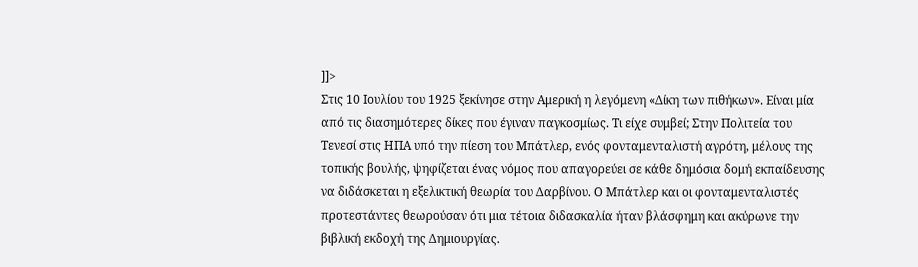]]>
Στις 10 Ιουλίου του 1925 ξεκίνησε στην Αμερική η λεγόμενη «Δίκη των πιθήκων». Είναι μία από τις διασημότερες δίκες που έγιναν παγκοσμίως. Τι είχε συμβεί; Στην Πολιτεία του Τενεσί στις ΗΠΑ υπό την πίεση του Μπάτλερ, ενός φονταμενταλιστή αγρότη, μέλους της τοπικής βουλής, ψηφίζεται ένας νόμος που απαγορεύει σε κάθε δημόσια δομή εκπαίδευσης να διδάσκεται η εξελικτική θεωρία του Δαρβίνου. Ο Μπάτλερ και οι φονταμενταλιστές προτεστάντες θεωρούσαν ότι μια τέτοια διδασκαλία ήταν βλάσφημη και ακύρωνε την βιβλική εκδοχή της Δημιουργίας.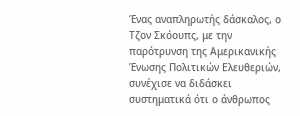Ένας αναπληρωτής δάσκαλος, ο Τζον Σκόουπς, με την παρότρυνση της Αμερικανικής Ένωσης Πολιτικών Ελευθεριών, συνέχισε να διδάσκει συστηματικά ότι ο άνθρωπος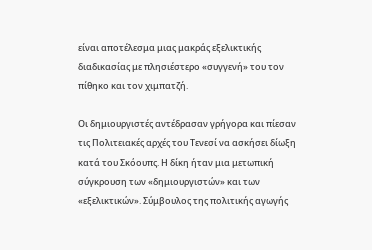είναι αποτέλεσμα μιας μακράς εξελικτικής διαδικασίας με πλησιέστερο «συγγενή» του τον πίθηκο και τον χιμπατζή.

Οι δημιουργιστές αντέδρασαν γρήγορα και πίεσαν τις Πολιτειακές αρχές του Τενεσί να ασκήσει δίωξη κατά του Σκόουπς. Η δίκη ήταν μια μετωπική σύγκρουση των «δημιουργιστών» και των «εξελικτικών». Σύμβουλος της πολιτικής αγωγής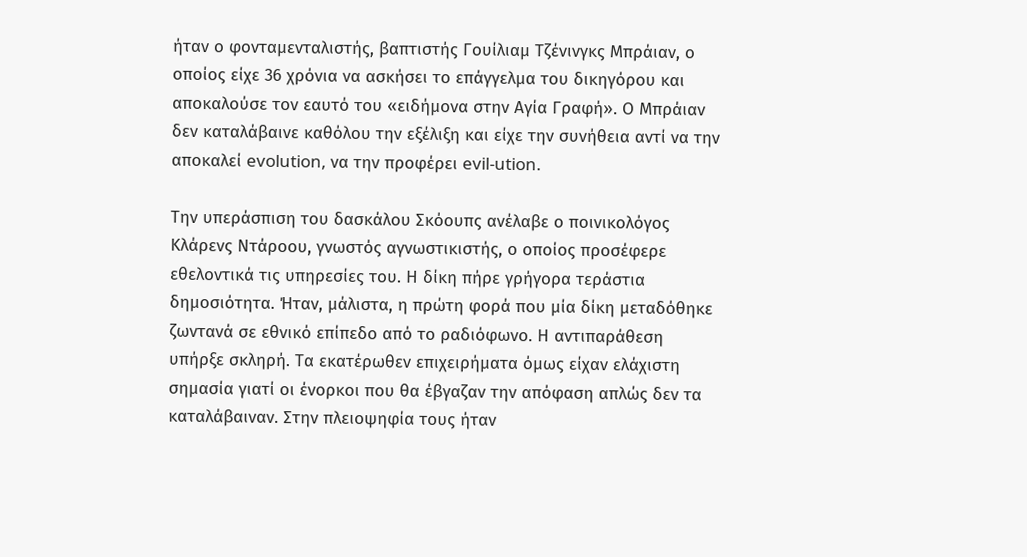ήταν ο φονταμενταλιστής, βαπτιστής Γουίλιαμ Τζένινγκς Μπράιαν, ο οποίος είχε 36 χρόνια να ασκήσει το επάγγελμα του δικηγόρου και αποκαλούσε τον εαυτό του «ειδήμονα στην Αγία Γραφή». Ο Μπράιαν δεν καταλάβαινε καθόλου την εξέλιξη και είχε την συνήθεια αντί να την αποκαλεί evolution, να την προφέρει evil-ution.

Την υπεράσπιση του δασκάλου Σκόουπς ανέλαβε ο ποινικολόγος Κλάρενς Ντάροου, γνωστός αγνωστικιστής, ο οποίος προσέφερε εθελοντικά τις υπηρεσίες του. Η δίκη πήρε γρήγορα τεράστια δημοσιότητα. Ήταν, μάλιστα, η πρώτη φορά που μία δίκη μεταδόθηκε ζωντανά σε εθνικό επίπεδο από το ραδιόφωνο. Η αντιπαράθεση υπήρξε σκληρή. Τα εκατέρωθεν επιχειρήματα όμως είχαν ελάχιστη σημασία γιατί οι ένορκοι που θα έβγαζαν την απόφαση απλώς δεν τα καταλάβαιναν. Στην πλειοψηφία τους ήταν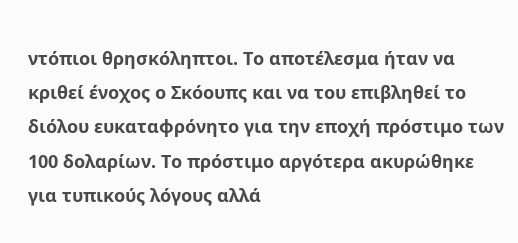ντόπιοι θρησκόληπτοι. Το αποτέλεσμα ήταν να κριθεί ένοχος ο Σκόουπς και να του επιβληθεί το διόλου ευκαταφρόνητο για την εποχή πρόστιμο των 100 δολαρίων. Το πρόστιμο αργότερα ακυρώθηκε για τυπικούς λόγους αλλά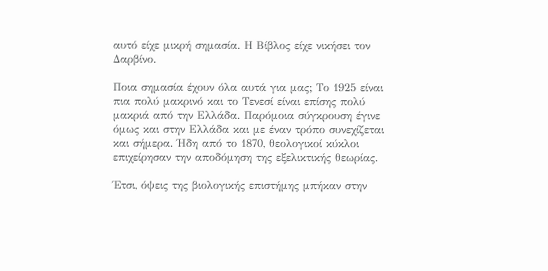αυτό είχε μικρή σημασία. Η Βίβλος είχε νικήσει τον Δαρβίνο.

Ποια σημασία έχουν όλα αυτά για μας; Το 1925 είναι πια πολύ μακρινό και το Τενεσί είναι επίσης πολύ μακριά από την Ελλάδα. Παρόμοια σύγκρουση έγινε όμως και στην Ελλάδα και με έναν τρόπο συνεχίζεται και σήμερα. Ήδη από το 1870, θεολογικοί κύκλοι επιχείρησαν την αποδόμηση της εξελικτικής θεωρίας.

Έτσι, όψεις της βιολογικής επιστήμης μπήκαν στην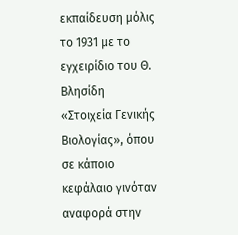εκπαίδευση μόλις το 1931 με το εγχειρίδιο του Θ. Βλησίδη «Στοιχεία Γενικής Βιολογίας», όπου σε κάποιο κεφάλαιο γινόταν αναφορά στην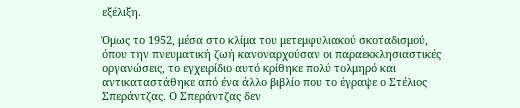εξέλιξη.

Όμως το 1952, μέσα στο κλίμα του μετεμφυλιακού σκοταδισμού, όπου την πνευματική ζωή κανοναρχούσαν οι παραεκκλησιαστικές οργανώσεις, το εγχειρίδιο αυτό κρίθηκε πολύ τολμηρό και αντικαταστάθηκε από ένα άλλο βιβλίο που το έγραψε ο Στέλιος Σπεράντζας. Ο Σπεράντζας δεν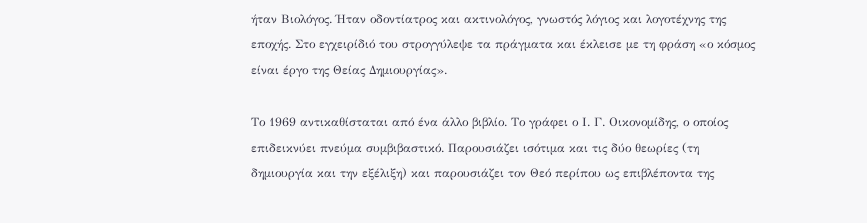ήταν Βιολόγος. Ήταν οδοντίατρος και ακτινολόγος, γνωστός λόγιος και λογοτέχνης της εποχής. Στο εγχειρίδιό του στρογγύλεψε τα πράγματα και έκλεισε με τη φράση «ο κόσμος είναι έργο της Θείας Δημιουργίας».

Το 1969 αντικαθίσταται από ένα άλλο βιβλίο. Το γράφει ο Ι. Γ. Οικονομίδης, ο οποίος επιδεικνύει πνεύμα συμβιβαστικό. Παρουσιάζει ισότιμα και τις δύο θεωρίες (τη δημιουργία και την εξέλιξη) και παρουσιάζει τον Θεό περίπου ως επιβλέποντα της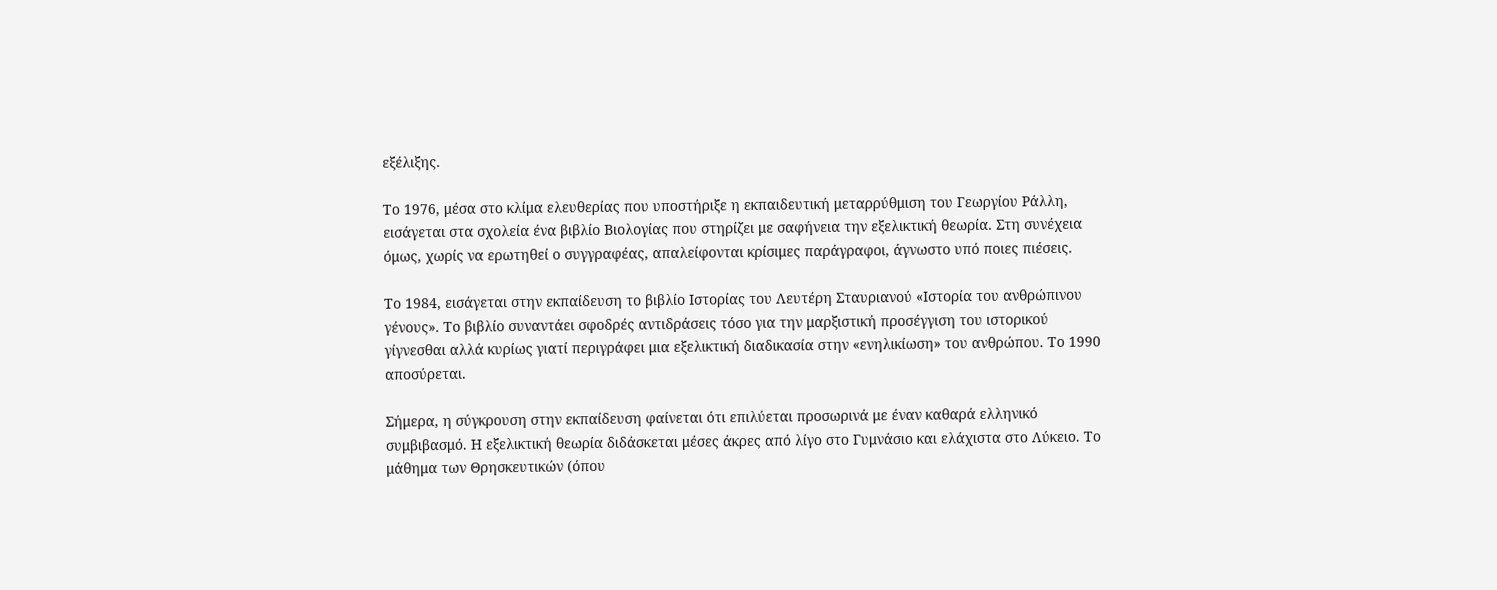εξέλιξης.

Το 1976, μέσα στο κλίμα ελευθερίας που υποστήριξε η εκπαιδευτική μεταρρύθμιση του Γεωργίου Ράλλη, εισάγεται στα σχολεία ένα βιβλίο Βιολογίας που στηρίζει με σαφήνεια την εξελικτική θεωρία. Στη συνέχεια όμως, χωρίς να ερωτηθεί ο συγγραφέας, απαλείφονται κρίσιμες παράγραφοι, άγνωστο υπό ποιες πιέσεις.

Το 1984, εισάγεται στην εκπαίδευση το βιβλίο Ιστορίας του Λευτέρη Σταυριανού «Ιστορία του ανθρώπινου γένους». Το βιβλίο συναντάει σφοδρές αντιδράσεις τόσο για την μαρξιστική προσέγγιση του ιστορικού γίγνεσθαι αλλά κυρίως γιατί περιγράφει μια εξελικτική διαδικασία στην «ενηλικίωση» του ανθρώπου. Το 1990 αποσύρεται.

Σήμερα, η σύγκρουση στην εκπαίδευση φαίνεται ότι επιλύεται προσωρινά με έναν καθαρά ελληνικό συμβιβασμό. Η εξελικτική θεωρία διδάσκεται μέσες άκρες από λίγο στο Γυμνάσιο και ελάχιστα στο Λύκειο. Το μάθημα των Θρησκευτικών (όπου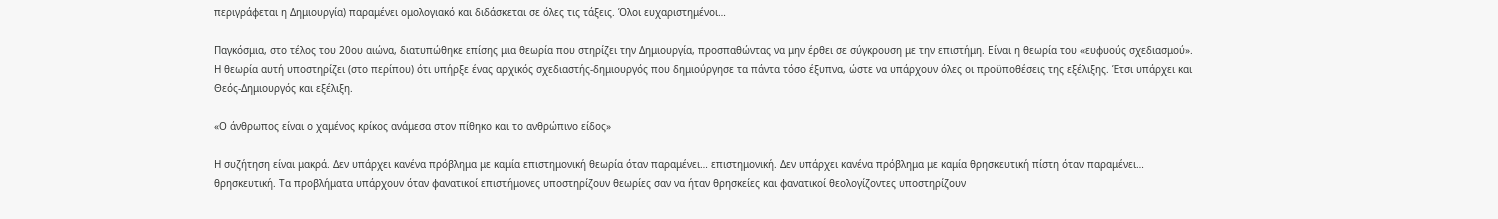περιγράφεται η Δημιουργία) παραμένει ομολογιακό και διδάσκεται σε όλες τις τάξεις. Όλοι ευχαριστημένοι…

Παγκόσμια, στο τέλος του 20ου αιώνα, διατυπώθηκε επίσης μια θεωρία που στηρίζει την Δημιουργία, προσπαθώντας να μην έρθει σε σύγκρουση με την επιστήμη. Είναι η θεωρία του «ευφυούς σχεδιασμού». Η θεωρία αυτή υποστηρίζει (στο περίπου) ότι υπήρξε ένας αρχικός σχεδιαστής-δημιουργός που δημιούργησε τα πάντα τόσο έξυπνα, ώστε να υπάρχουν όλες οι προϋποθέσεις της εξέλιξης. Έτσι υπάρχει και Θεός-Δημιουργός και εξέλιξη.

«Ο άνθρωπος είναι ο χαμένος κρίκος ανάμεσα στον πίθηκο και το ανθρώπινο είδος»

Η συζήτηση είναι μακρά. Δεν υπάρχει κανένα πρόβλημα με καμία επιστημονική θεωρία όταν παραμένει… επιστημονική. Δεν υπάρχει κανένα πρόβλημα με καμία θρησκευτική πίστη όταν παραμένει… θρησκευτική. Τα προβλήματα υπάρχουν όταν φανατικοί επιστήμονες υποστηρίζουν θεωρίες σαν να ήταν θρησκείες και φανατικοί θεολογίζοντες υποστηρίζουν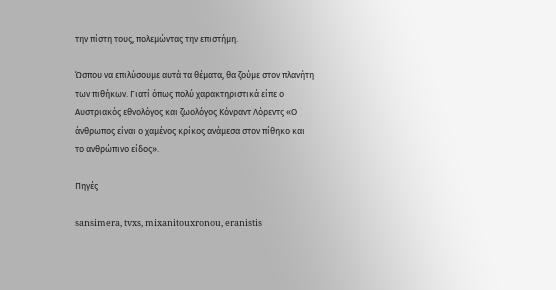την πίστη τους, πολεμώντας την επιστήμη.

Ώσπου να επιλύσουμε αυτά τα θέματα, θα ζούμε στον πλανήτη των πιθήκων. Γιατί όπως πολύ χαρακτηριστικά είπε ο Αυστριακός εθνολόγος και ζωολόγος Κόνραντ Λόρεντς «Ο άνθρωπος είναι ο χαμένος κρίκος ανάμεσα στον πίθηκο και το ανθρώπινο είδος».

Πηγές

sansimera, tvxs, mixanitouxronou, eranistis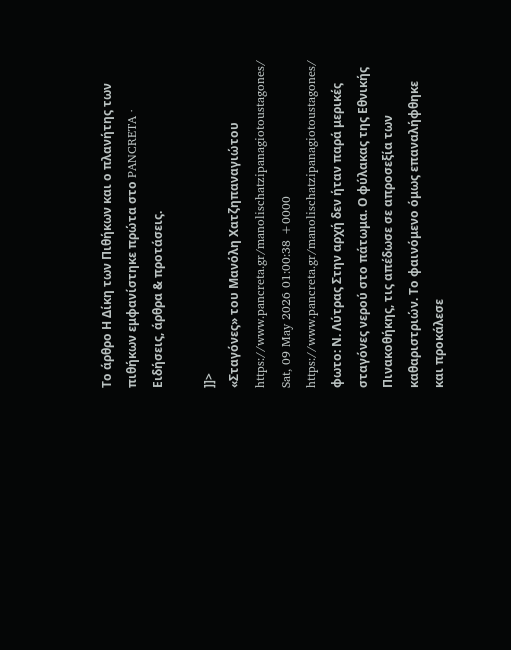Το άρθρο Η Δίκη των Πιθήκων και ο πλανήτης των πιθήκων εμφανίστηκε πρώτα στο PANCRETA ∙ Ειδήσεις, άρθρα & προτάσεις.

]]>
«Σταγόνες» του Μανόλη Χατζηπαναγιώτου https://www.pancreta.gr/manolischatzipanagiotoustagones/ Sat, 09 May 2026 01:00:38 +0000 https://www.pancreta.gr/manolischatzipanagiotoustagones/ φωτο: Ν. Λύτρας Στην αρχή δεν ήταν παρά μερικές σταγόνες νερού στο πάτωμα. Ο φύλακας της Εθνικής Πινακοθήκης, τις απέδωσε σε απροσεξία των καθαριστριών. Το φαινόμενο όμως επαναλήφθηκε και προκάλεσε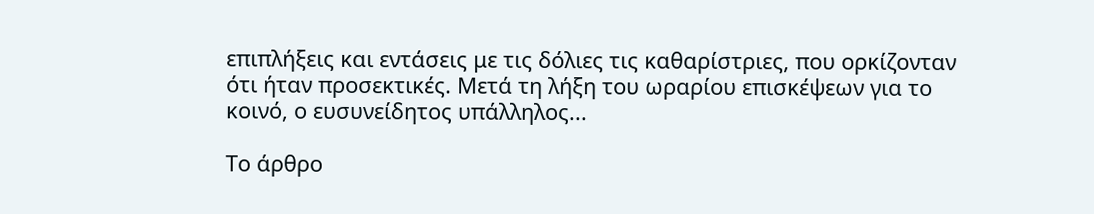επιπλήξεις και εντάσεις με τις δόλιες τις καθαρίστριες, που ορκίζονταν ότι ήταν προσεκτικές. Μετά τη λήξη του ωραρίου επισκέψεων για το κοινό, ο ευσυνείδητος υπάλληλος...

Το άρθρο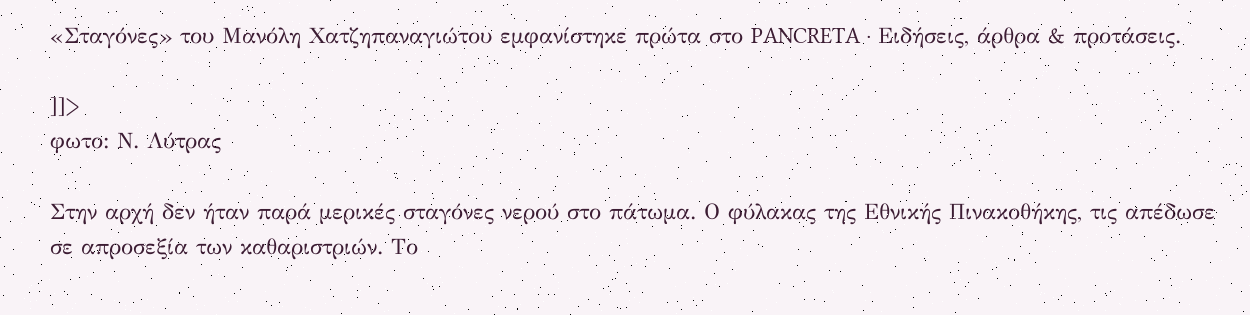«Σταγόνες» του Μανόλη Χατζηπαναγιώτου εμφανίστηκε πρώτα στο PANCRETA ∙ Ειδήσεις, άρθρα & προτάσεις.

]]>
φωτο: Ν. Λύτρας

Στην αρχή δεν ήταν παρά μερικές σταγόνες νερού στο πάτωμα. Ο φύλακας της Εθνικής Πινακοθήκης, τις απέδωσε σε απροσεξία των καθαριστριών. Το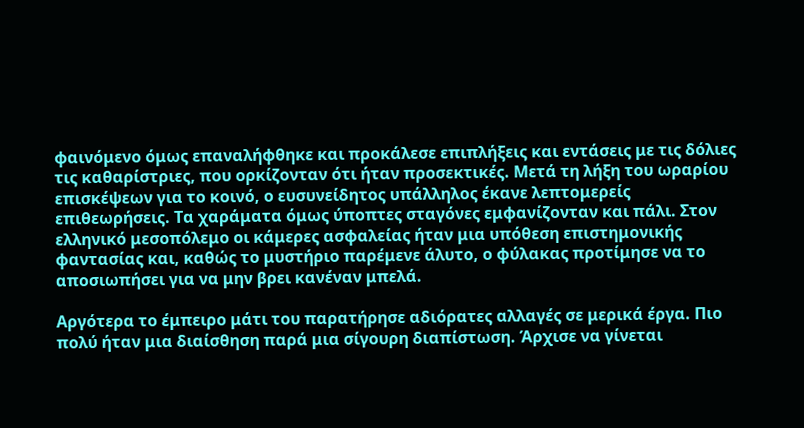φαινόμενο όμως επαναλήφθηκε και προκάλεσε επιπλήξεις και εντάσεις με τις δόλιες τις καθαρίστριες, που ορκίζονταν ότι ήταν προσεκτικές. Μετά τη λήξη του ωραρίου επισκέψεων για το κοινό, ο ευσυνείδητος υπάλληλος έκανε λεπτομερείς επιθεωρήσεις. Τα χαράματα όμως ύποπτες σταγόνες εμφανίζονταν και πάλι. Στον ελληνικό μεσοπόλεμο οι κάμερες ασφαλείας ήταν μια υπόθεση επιστημονικής φαντασίας και, καθώς το μυστήριο παρέμενε άλυτο, ο φύλακας προτίμησε να το αποσιωπήσει για να μην βρει κανέναν μπελά.

Αργότερα το έμπειρο μάτι του παρατήρησε αδιόρατες αλλαγές σε μερικά έργα. Πιο πολύ ήταν μια διαίσθηση παρά μια σίγουρη διαπίστωση. Άρχισε να γίνεται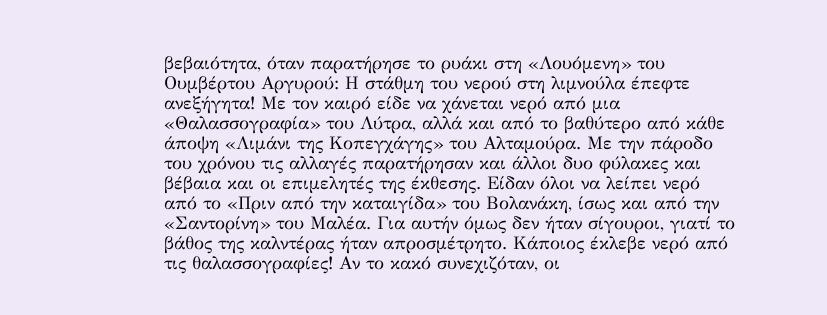βεβαιότητα, όταν παρατήρησε το ρυάκι στη «Λουόμενη» του Ουμβέρτου Αργυρού: Η στάθμη του νερού στη λιμνούλα έπεφτε ανεξήγητα! Με τον καιρό είδε να χάνεται νερό από μια «Θαλασσογραφία» του Λύτρα, αλλά και από το βαθύτερο από κάθε άποψη «Λιμάνι της Κοπεγχάγης» του Αλταμούρα. Με την πάροδο του χρόνου τις αλλαγές παρατήρησαν και άλλοι δυο φύλακες και βέβαια και οι επιμελητές της έκθεσης. Είδαν όλοι να λείπει νερό από το «Πριν από την καταιγίδα» του Βολανάκη, ίσως και από την «Σαντορίνη» του Μαλέα. Για αυτήν όμως δεν ήταν σίγουροι, γιατί το βάθος της καλντέρας ήταν απροσμέτρητο. Κάποιος έκλεβε νερό από τις θαλασσογραφίες! Αν το κακό συνεχιζόταν, οι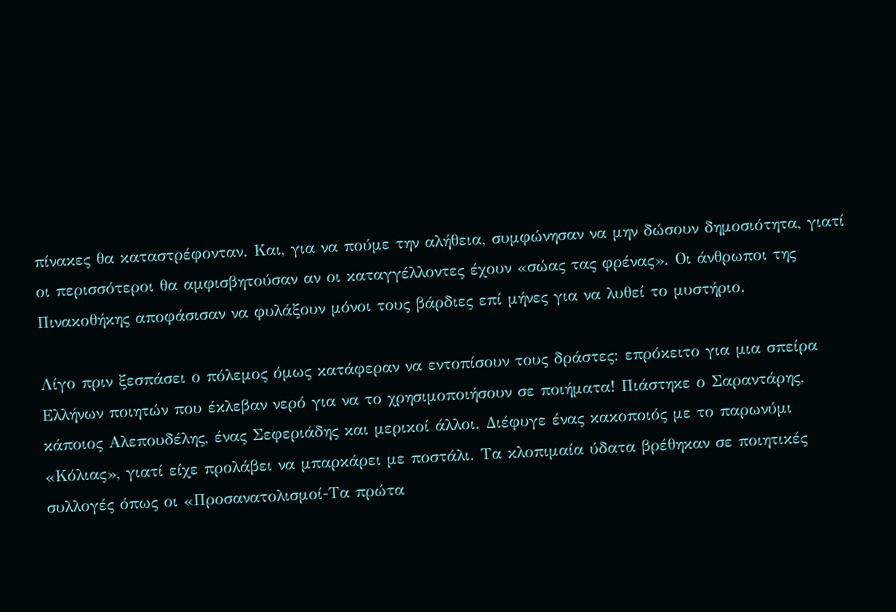πίνακες θα καταστρέφονταν. Και, για να πούμε την αλήθεια, συμφώνησαν να μην δώσουν δημοσιότητα, γιατί οι περισσότεροι θα αμφισβητούσαν αν οι καταγγέλλοντες έχουν «σώας τας φρένας». Οι άνθρωποι της Πινακοθήκης αποφάσισαν να φυλάξουν μόνοι τους βάρδιες επί μήνες για να λυθεί το μυστήριο.

Λίγο πριν ξεσπάσει ο πόλεμος όμως κατάφεραν να εντοπίσουν τους δράστες: επρόκειτο για μια σπείρα Ελλήνων ποιητών που έκλεβαν νερό για να το χρησιμοποιήσουν σε ποιήματα! Πιάστηκε ο Σαραντάρης, κάποιος Αλεπουδέλης, ένας Σεφεριάδης και μερικοί άλλοι. Διέφυγε ένας κακοποιός με το παρωνύμι «Κόλιας», γιατί είχε προλάβει να μπαρκάρει με ποστάλι. Τα κλοπιμαία ύδατα βρέθηκαν σε ποιητικές συλλογές όπως οι «Προσανατολισμοί-Τα πρώτα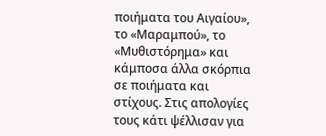ποιήματα του Αιγαίου», το «Μαραμπού», το «Μυθιστόρημα» και κάμποσα άλλα σκόρπια σε ποιήματα και στίχους. Στις απολογίες τους κάτι ψέλλισαν για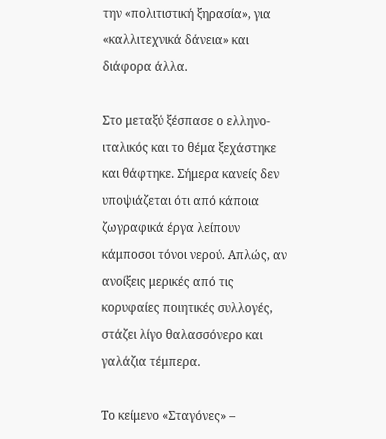την «πολιτιστική ξηρασία», για «καλλιτεχνικά δάνεια» και διάφορα άλλα.

Στο μεταξύ ξέσπασε ο ελληνο-ιταλικός και το θέμα ξεχάστηκε και θάφτηκε. Σήμερα κανείς δεν υποψιάζεται ότι από κάποια ζωγραφικά έργα λείπουν κάμποσοι τόνοι νερού. Απλώς, αν ανοίξεις μερικές από τις κορυφαίες ποιητικές συλλογές, στάζει λίγο θαλασσόνερο και γαλάζια τέμπερα.

Το κείμενο «Σταγόνες» –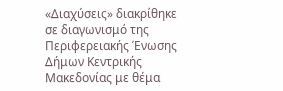«Διαχύσεις» διακρίθηκε σε διαγωνισμό της Περιφερειακής Ένωσης Δήμων Κεντρικής Μακεδονίας με θέμα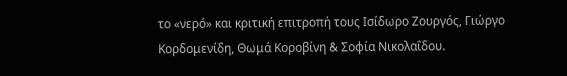το «νερό» και κριτική επιτροπή τους Ισίδωρο Ζουργός, Γιώργο Κορδομενίδη, Θωμά Κοροβίνη & Σοφία Νικολαΐδου.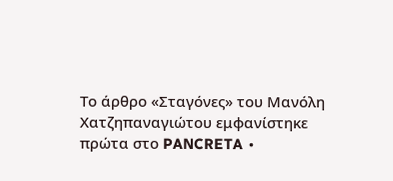Το άρθρο «Σταγόνες» του Μανόλη Χατζηπαναγιώτου εμφανίστηκε πρώτα στο PANCRETA ∙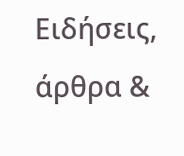Ειδήσεις, άρθρα &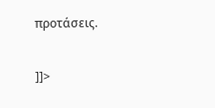προτάσεις.

]]>